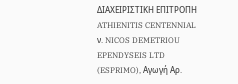ΔΙΑΧΕΙΡΙΣΤΙΚΗ ΕΠΙΤΡΟΠΗ ATHIENITIS CENTENNIAL ν. NICOS DEMETRIOU EPENDYSEIS LTD (ESPRIMO), Αγωγή Αρ.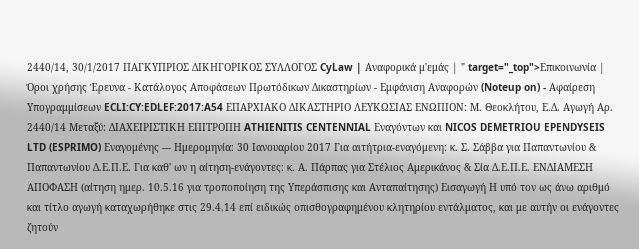2440/14, 30/1/2017 ΠΑΓΚΥΠΡΙΟΣ ΔΙΚΗΓΟΡΙΚΟΣ ΣΥΛΛΟΓΟΣ CyLaw | Αναφορικά μ'εμάς | " target="_top">Επικοινωνία | Όροι χρήσης Έρευνα - Κατάλογος Αποφάσεων Πρωτόδικων Δικαστηρίων - Εμφάνιση Αναφορών (Noteup on) - Αφαίρεση Υπογραμμίσεων ECLI:CY:EDLEF:2017:A54 ΕΠΑΡΧΙΑΚΟ ΔΙΚΑΣΤΗΡΙΟ ΛΕΥΚΩΣΙΑΣ ΕΝΩΠΙΟΝ: Μ. Θεοκλήτου, Ε.Δ. Αγωγή Αρ. 2440/14 Μεταξύ: ΔΙΑΧΕΙΡΙΣΤΙΚΗ ΕΠΙΤΡΟΠΗ ATHIENITIS CENTENNIAL Εναγόντων και NICOS DEMETRIOU EPENDYSEIS LTD (ESPRIMO) Εναγομένης --- Ημερομηνία: 30 Ιανουαρίου 2017 Για αιτήτρια-εναγόμενη: κ. Σ. Σάββα για Παπαντωνίου & Παπαντωνίου Δ.Ε.Π.Ε. Για καθ' ων η αίτηση-ενάγοντες: κ. Α. Πάρπας για Στέλιος Αμερικάνος & Σία Δ.Ε.Π.Ε. ΕΝΔΙΑΜΕΣΗ ΑΠΟΦΑΣΗ (αίτηση ημερ. 10.5.16 για τροποποίηση της Υπεράσπισης και Ανταπαίτησης) Εισαγωγή Η υπό τον ως άνω αριθμό και τίτλο αγωγή καταχωρήθηκε στις 29.4.14 επί ειδικώς οπισθογραφημένου κλητηρίου εντάλματος, και με αυτήν οι ενάγοντες ζητούν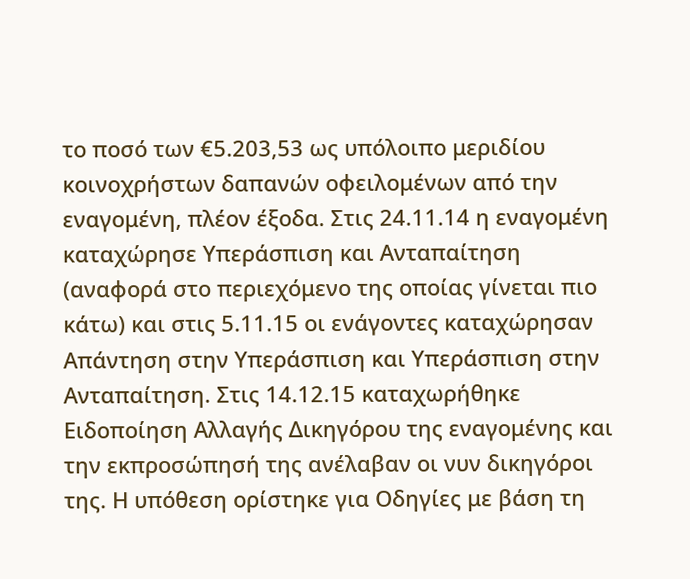το ποσό των €5.203,53 ως υπόλοιπο μεριδίου κοινοχρήστων δαπανών οφειλομένων από την εναγομένη, πλέον έξοδα. Στις 24.11.14 η εναγομένη καταχώρησε Υπεράσπιση και Ανταπαίτηση (αναφορά στο περιεχόμενο της οποίας γίνεται πιο κάτω) και στις 5.11.15 οι ενάγοντες καταχώρησαν Απάντηση στην Υπεράσπιση και Υπεράσπιση στην Ανταπαίτηση. Στις 14.12.15 καταχωρήθηκε Ειδοποίηση Αλλαγής Δικηγόρου της εναγομένης και την εκπροσώπησή της ανέλαβαν οι νυν δικηγόροι της. Η υπόθεση ορίστηκε για Οδηγίες με βάση τη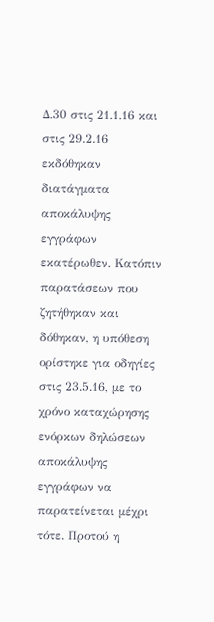Δ.30 στις 21.1.16 και στις 29.2.16 εκδόθηκαν διατάγματα αποκάλυψης εγγράφων εκατέρωθεν. Κατόπιν παρατάσεων που ζητήθηκαν και δόθηκαν, η υπόθεση ορίστηκε για οδηγίες στις 23.5.16, με το χρόνο καταχώρησης ενόρκων δηλώσεων αποκάλυψης εγγράφων να παρατείνεται μέχρι τότε. Προτού η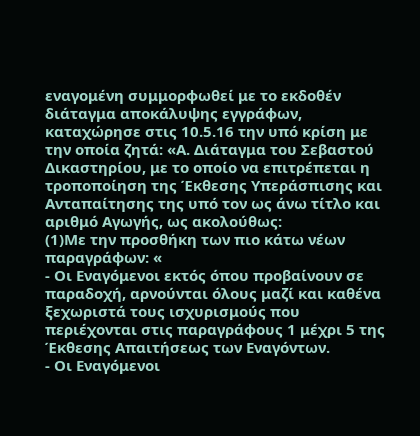εναγομένη συμμορφωθεί με το εκδοθέν διάταγμα αποκάλυψης εγγράφων, καταχώρησε στις 10.5.16 την υπό κρίση με την οποία ζητά: «Α. Διάταγμα του Σεβαστού Δικαστηρίου, με το οποίο να επιτρέπεται η τροποποίηση της Έκθεσης Υπεράσπισης και Ανταπαίτησης της υπό τον ως άνω τίτλο και αριθμό Αγωγής, ως ακολούθως:
(1)Με την προσθήκη των πιο κάτω νέων παραγράφων: «
- Οι Εναγόμενοι εκτός όπου προβαίνουν σε παραδοχή, αρνούνται όλους μαζί και καθένα ξεχωριστά τους ισχυρισμούς που περιέχονται στις παραγράφους 1 μέχρι 5 της Έκθεσης Απαιτήσεως των Εναγόντων.
- Οι Εναγόμενοι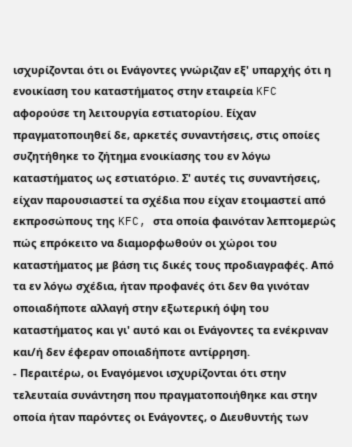ισχυρίζονται ότι οι Ενάγοντες γνώριζαν εξ' υπαρχής ότι η ενοικίαση του καταστήματος στην εταιρεία KFC αφορούσε τη λειτουργία εστιατορίου. Είχαν πραγματοποιηθεί δε, αρκετές συναντήσεις, στις οποίες συζητήθηκε το ζήτημα ενοικίασης του εν λόγω καταστήματος ως εστιατόριο. Σ' αυτές τις συναντήσεις, είχαν παρουσιαστεί τα σχέδια που είχαν ετοιμαστεί από εκπροσώπους της KFC, στα οποία φαινόταν λεπτομερώς πώς επρόκειτο να διαμορφωθούν οι χώροι του καταστήματος με βάση τις δικές τους προδιαγραφές. Από τα εν λόγω σχέδια, ήταν προφανές ότι δεν θα γινόταν οποιαδήποτε αλλαγή στην εξωτερική όψη του καταστήματος και γι' αυτό και οι Ενάγοντες τα ενέκριναν και/ή δεν έφεραν οποιαδήποτε αντίρρηση.
- Περαιτέρω, οι Εναγόμενοι ισχυρίζονται ότι στην τελευταία συνάντηση που πραγματοποιήθηκε και στην οποία ήταν παρόντες οι Ενάγοντες, ο Διευθυντής των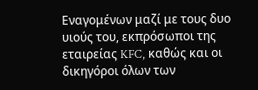Εναγομένων μαζί με τους δυο υιούς του, εκπρόσωποι της εταιρείας KFC, καθώς και οι δικηγόροι όλων των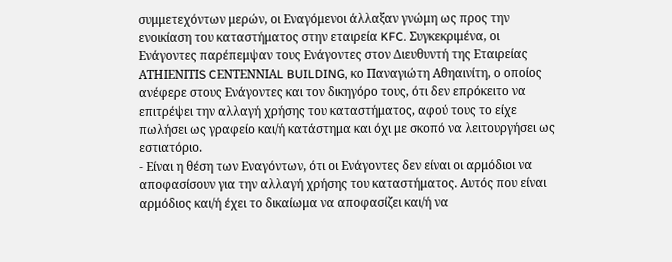συμμετεχόντων μερών, οι Εναγόμενοι άλλαξαν γνώμη ως προς την ενοικίαση του καταστήματος στην εταιρεία KFC. Συγκεκριμένα, οι Ενάγοντες παρέπεμψαν τους Ενάγοντες στον Διευθυντή της Εταιρείας ΑΤΗΙΕΝΙΤΙS CΕΝΤΕΝΝΙΑL BUILDING, κο Παναγιώτη Αθηαινίτη, ο οποίος ανέφερε στους Ενάγοντες και τον δικηγόρο τους, ότι δεν επρόκειτο να επιτρέψει την αλλαγή χρήσης του καταστήματος, αφού τους το είχε πωλήσει ως γραφείο και/ή κατάστημα και όχι με σκοπό να λειτουργήσει ως εστιατόριο.
- Είναι η θέση των Εναγόντων, ότι οι Ενάγοντες δεν είναι οι αρμόδιοι να αποφασίσουν για την αλλαγή χρήσης του καταστήματος. Αυτός που είναι αρμόδιος και/ή έχει το δικαίωμα να αποφασίζει και/ή να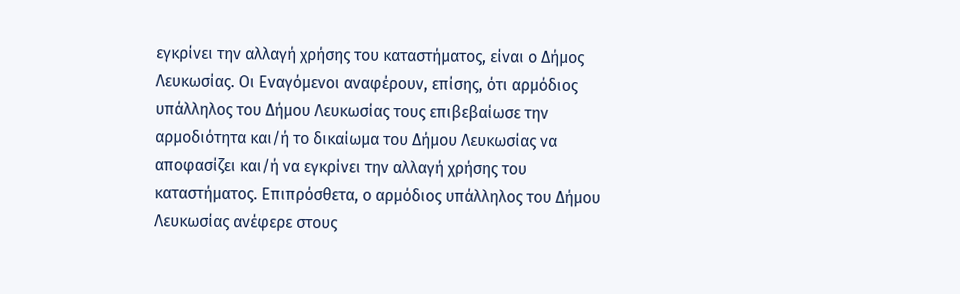εγκρίνει την αλλαγή χρήσης του καταστήματος, είναι ο Δήμος Λευκωσίας. Οι Εναγόμενοι αναφέρουν, επίσης, ότι αρμόδιος υπάλληλος του Δήμου Λευκωσίας τους επιβεβαίωσε την αρμοδιότητα και/ή το δικαίωμα του Δήμου Λευκωσίας να αποφασίζει και/ή να εγκρίνει την αλλαγή χρήσης του καταστήματος. Επιπρόσθετα, ο αρμόδιος υπάλληλος του Δήμου Λευκωσίας ανέφερε στους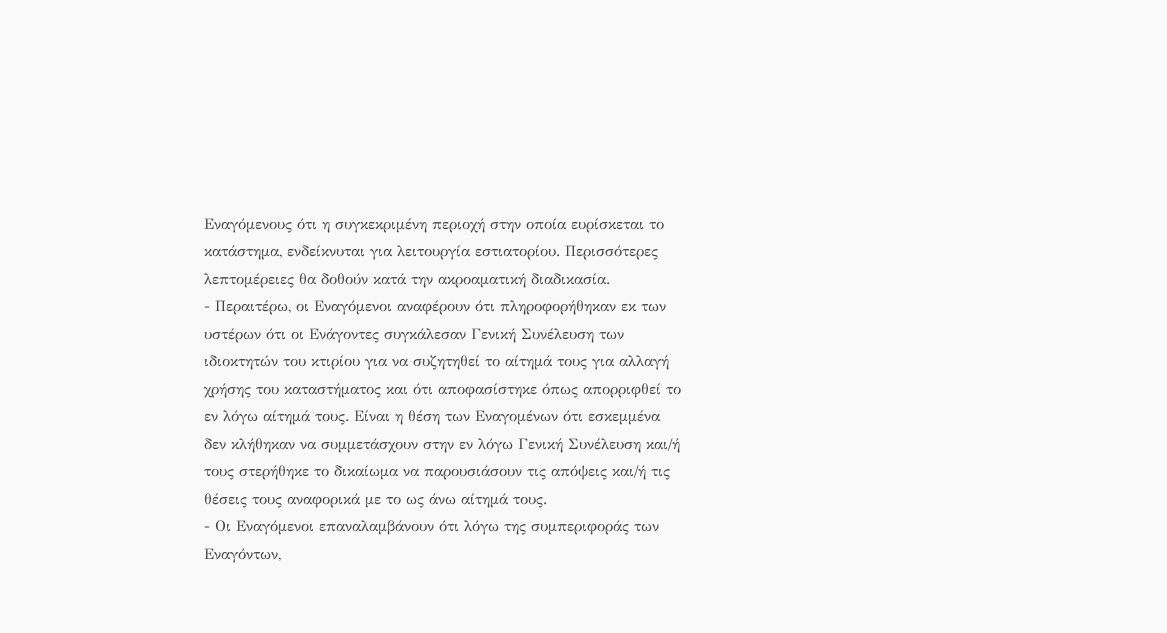Εναγόμενους ότι η συγκεκριμένη περιοχή στην οποία ευρίσκεται το κατάστημα, ενδείκνυται για λειτουργία εστιατορίου. Περισσότερες λεπτομέρειες θα δοθούν κατά την ακροαματική διαδικασία.
- Περαιτέρω, οι Εναγόμενοι αναφέρουν ότι πληροφορήθηκαν εκ των υστέρων ότι οι Ενάγοντες συγκάλεσαν Γενική Συνέλευση των ιδιοκτητών του κτιρίου για να συζητηθεί το αίτημά τους για αλλαγή χρήσης του καταστήματος και ότι αποφασίστηκε όπως απορριφθεί το εν λόγω αίτημά τους. Είναι η θέση των Εναγομένων ότι εσκεμμένα δεν κλήθηκαν να συμμετάσχουν στην εν λόγω Γενική Συνέλευση και/ή τους στερήθηκε το δικαίωμα να παρουσιάσουν τις απόψεις και/ή τις θέσεις τους αναφορικά με το ως άνω αίτημά τους.
- Οι Εναγόμενοι επαναλαμβάνουν ότι λόγω της συμπεριφοράς των Εναγόντων,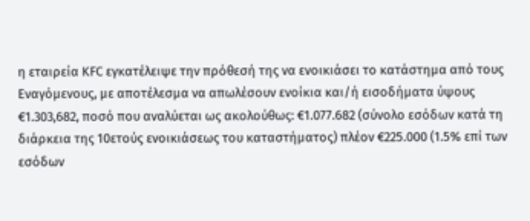η εταιρεία ΚFC εγκατέλειψε την πρόθεσή της να ενοικιάσει το κατάστημα από τους Εναγόμενους, με αποτέλεσμα να απωλέσουν ενοίκια και/ή εισοδήματα ύψους €1.303,682, ποσό που αναλύεται ως ακολούθως: €1.077.682 (σύνολο εσόδων κατά τη διάρκεια της 10ετούς ενοικιάσεως του καταστήματος) πλέον €225.000 (1.5% επί των εσόδων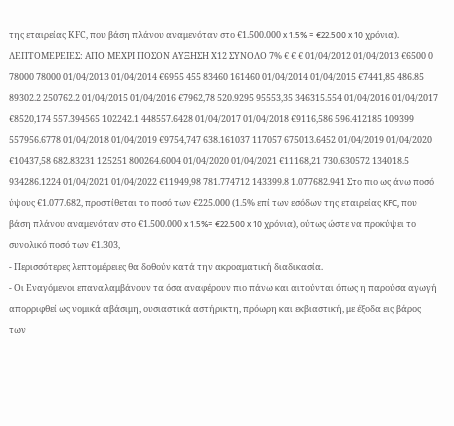της εταιρείας ΚFC, που βάση πλάνου αναμενόταν στο €1.500.000 x 1.5% = €22.500 x 10 χρόνια). ΛΕΠΤΟΜΕΡΕΙΕΣ: ΑΠΟ ΜΕΧΡΙ ΠΟΣΟΝ ΑΥΞΗΣΗ Χ12 ΣΥΝΟΛΟ 7% € € € 01/04/2012 01/04/2013 €6500 0 78000 78000 01/04/2013 01/04/2014 €6955 455 83460 161460 01/04/2014 01/04/2015 €7441,85 486.85 89302.2 250762.2 01/04/2015 01/04/2016 €7962,78 520.9295 95553,35 346315.554 01/04/2016 01/04/2017 €8520,174 557.394565 102242.1 448557.6428 01/04/2017 01/04/2018 €9116,586 596.412185 109399 557956.6778 01/04/2018 01/04/2019 €9754,747 638.161037 117057 675013.6452 01/04/2019 01/04/2020 €10437,58 682.83231 125251 800264.6004 01/04/2020 01/04/2021 €11168,21 730.630572 134018.5 934286.1224 01/04/2021 01/04/2022 €11949,98 781.774712 143399.8 1.077682.941 Στο πιο ως άνω ποσό ύψους €1.077.682, προστίθεται το ποσό των €225.000 (1.5% επί των εσόδων της εταιρείας KFC, που βάση πλάνου αναμενόταν στο €1.500.000 x 1.5%= €22.500 x 10 χρόνια), ούτως ώστε να προκύψει το συνολικό ποσό των €1.303,
- Περισσότερες λεπτομέρειες θα δοθούν κατά την ακροαματική διαδικασία.
- Οι Εναγόμενοι επαναλαμβάνουν τα όσα αναφέρουν πιο πάνω και αιτούνται όπως η παρούσα αγωγή απορριφθεί ως νομικά αβάσιμη, ουσιαστικά αστήρικτη, πρόωρη και εκβιαστική, με έξοδα εις βάρος των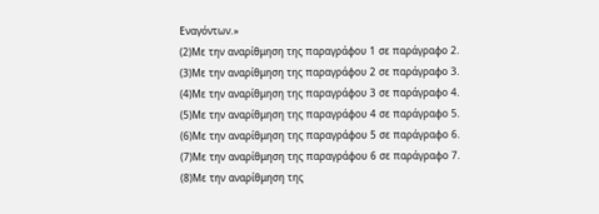Εναγόντων.»
(2)Με την αναρίθμηση της παραγράφου 1 σε παράγραφο 2.
(3)Με την αναρίθμηση της παραγράφου 2 σε παράγραφο 3.
(4)Με την αναρίθμηση της παραγράφου 3 σε παράγραφο 4.
(5)Με την αναρίθμηση της παραγράφου 4 σε παράγραφο 5.
(6)Με την αναρίθμηση της παραγράφου 5 σε παράγραφο 6.
(7)Με την αναρίθμηση της παραγράφου 6 σε παράγραφο 7.
(8)Με την αναρίθμηση της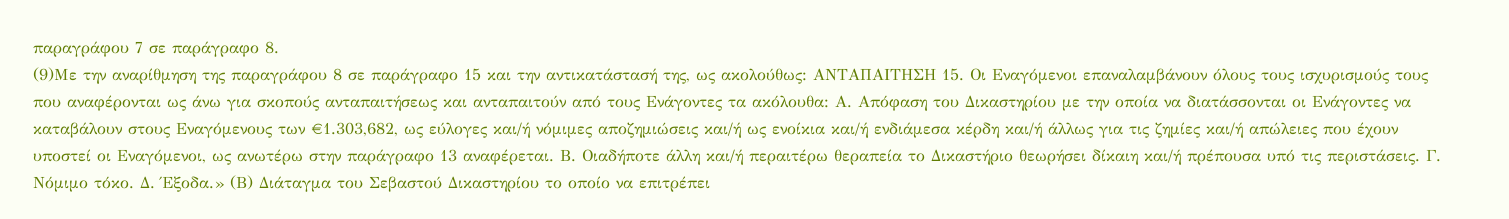παραγράφου 7 σε παράγραφο 8.
(9)Με την αναρίθμηση της παραγράφου 8 σε παράγραφο 15 και την αντικατάστασή της, ως ακολούθως: ΑΝΤΑΠΑΙΤΗΣΗ 15. Οι Εναγόμενοι επαναλαμβάνουν όλους τους ισχυρισμούς τους που αναφέρονται ως άνω για σκοπούς ανταπαιτήσεως και ανταπαιτούν από τους Ενάγοντες τα ακόλουθα: Α. Απόφαση του Δικαστηρίου με την οποία να διατάσσονται οι Ενάγοντες να καταβάλουν στους Εναγόμενους των €1.303,682, ως εύλογες και/ή νόμιμες αποζημιώσεις και/ή ως ενοίκια και/ή ενδιάμεσα κέρδη και/ή άλλως για τις ζημίες και/ή απώλειες που έχουν υποστεί οι Εναγόμενοι, ως ανωτέρω στην παράγραφο 13 αναφέρεται. Β. Οιαδήποτε άλλη και/ή περαιτέρω θεραπεία το Δικαστήριο θεωρήσει δίκαιη και/ή πρέπουσα υπό τις περιστάσεις. Γ. Νόμιμο τόκο. Δ. Έξοδα.» (Β) Διάταγμα του Σεβαστού Δικαστηρίου το οποίο να επιτρέπει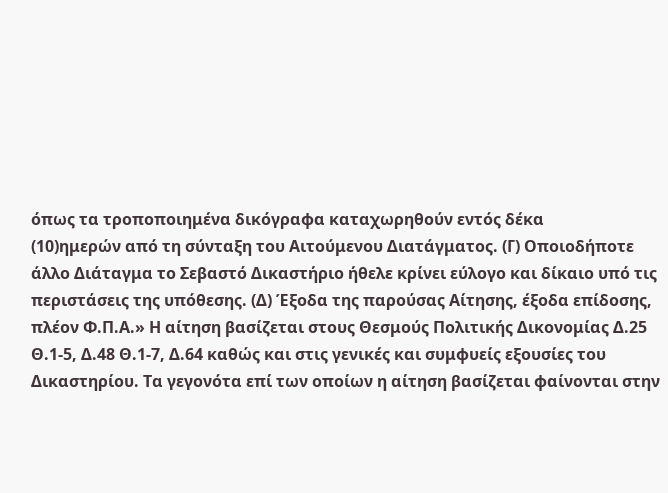όπως τα τροποποιημένα δικόγραφα καταχωρηθούν εντός δέκα
(10)ημερών από τη σύνταξη του Αιτούμενου Διατάγματος. (Γ) Οποιοδήποτε άλλο Διάταγμα το Σεβαστό Δικαστήριο ήθελε κρίνει εύλογο και δίκαιο υπό τις περιστάσεις της υπόθεσης. (Δ) Έξοδα της παρούσας Αίτησης, έξοδα επίδοσης, πλέον Φ.Π.Α.» Η αίτηση βασίζεται στους Θεσμούς Πολιτικής Δικονομίας Δ.25 Θ.1-5, Δ.48 Θ.1-7, Δ.64 καθώς και στις γενικές και συμφυείς εξουσίες του Δικαστηρίου. Τα γεγονότα επί των οποίων η αίτηση βασίζεται φαίνονται στην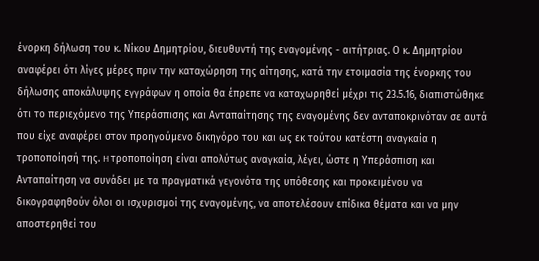ένορκη δήλωση του κ. Νίκου Δημητρίου, διευθυντή της εναγομένης - αιτήτριας. Ο κ. Δημητρίου αναφέρει ότι λίγες μέρες πριν την καταχώρηση της αίτησης, κατά την ετοιμασία της ένορκης του δήλωσης αποκάλυψης εγγράφων η οποία θα έπρεπε να καταχωρηθεί μέχρι τις 23.5.16, διαπιστώθηκε ότι το περιεχόμενο της Υπεράσπισης και Ανταπαίτησης της εναγομένης δεν ανταποκρινόταν σε αυτά που είχε αναφέρει στον προηγούμενο δικηγόρο του και ως εκ τούτου κατέστη αναγκαία η τροποποίησή της. H τροποποίηση είναι απολύτως αναγκαία, λέγει, ώστε η Υπεράσπιση και Ανταπαίτηση να συνάδει με τα πραγματικά γεγονότα της υπόθεσης και προκειμένου να δικογραφηθούν όλοι οι ισχυρισμοί της εναγομένης, να αποτελέσουν επίδικα θέματα και να μην αποστερηθεί του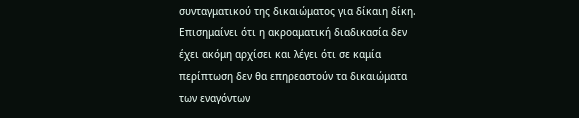συνταγματικού της δικαιώματος για δίκαιη δίκη. Επισημαίνει ότι η ακροαματική διαδικασία δεν έχει ακόμη αρχίσει και λέγει ότι σε καμία περίπτωση δεν θα επηρεαστούν τα δικαιώματα των εναγόντων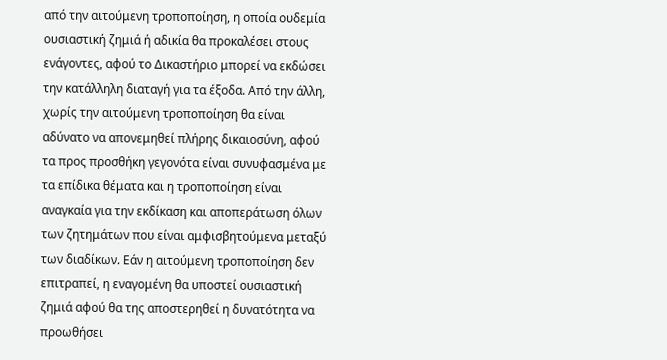από την αιτούμενη τροποποίηση, η οποία ουδεμία ουσιαστική ζημιά ή αδικία θα προκαλέσει στους ενάγοντες, αφού το Δικαστήριο μπορεί να εκδώσει την κατάλληλη διαταγή για τα έξοδα. Από την άλλη, χωρίς την αιτούμενη τροποποίηση θα είναι αδύνατο να απονεμηθεί πλήρης δικαιοσύνη, αφού τα προς προσθήκη γεγονότα είναι συνυφασμένα με τα επίδικα θέματα και η τροποποίηση είναι αναγκαία για την εκδίκαση και αποπεράτωση όλων των ζητημάτων που είναι αμφισβητούμενα μεταξύ των διαδίκων. Εάν η αιτούμενη τροποποίηση δεν επιτραπεί, η εναγομένη θα υποστεί ουσιαστική ζημιά αφού θα της αποστερηθεί η δυνατότητα να προωθήσει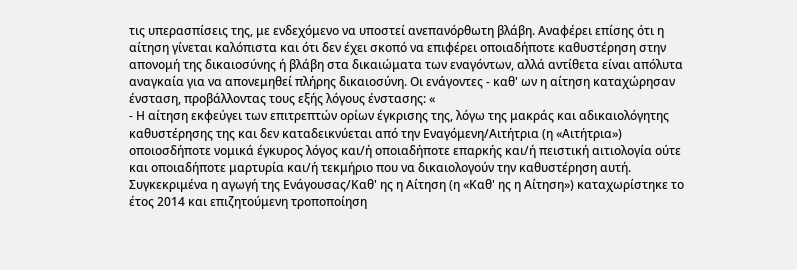τις υπερασπίσεις της, με ενδεχόμενο να υποστεί ανεπανόρθωτη βλάβη. Αναφέρει επίσης ότι η αίτηση γίνεται καλόπιστα και ότι δεν έχει σκοπό να επιφέρει οποιαδήποτε καθυστέρηση στην απονομή της δικαιοσύνης ή βλάβη στα δικαιώματα των εναγόντων, αλλά αντίθετα είναι απόλυτα αναγκαία για να απονεμηθεί πλήρης δικαιοσύνη. Οι ενάγοντες - καθ' ων η αίτηση καταχώρησαν ένσταση, προβάλλοντας τους εξής λόγους ένστασης: «
- Η αίτηση εκφεύγει των επιτρεπτών ορίων έγκρισης της, λόγω της μακράς και αδικαιολόγητης καθυστέρησης της και δεν καταδεικνύεται από την Εναγόμενη/Αιτήτρια (η «Αιτήτρια») οποιοσδήποτε νομικά έγκυρος λόγος και/ή οποιαδήποτε επαρκής και/ή πειστική αιτιολογία ούτε και οποιαδήποτε μαρτυρία και/ή τεκμήριο που να δικαιολογούν την καθυστέρηση αυτή. Συγκεκριμένα η αγωγή της Ενάγουσας/Καθ' ης η Αίτηση (η «Καθ' ης η Αίτηση») καταχωρίστηκε το έτος 2014 και επιζητούμενη τροποποίηση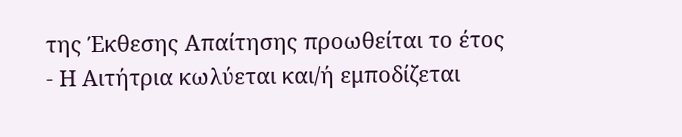της Έκθεσης Απαίτησης προωθείται το έτος
- Η Αιτήτρια κωλύεται και/ή εμποδίζεται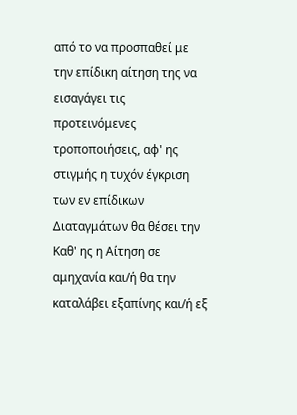από το να προσπαθεί με την επίδικη αίτηση της να εισαγάγει τις προτεινόμενες τροποποιήσεις, αφ' ης στιγμής η τυχόν έγκριση των εν επίδικων Διαταγμάτων θα θέσει την Καθ' ης η Αίτηση σε αμηχανία και/ή θα την καταλάβει εξαπίνης και/ή εξ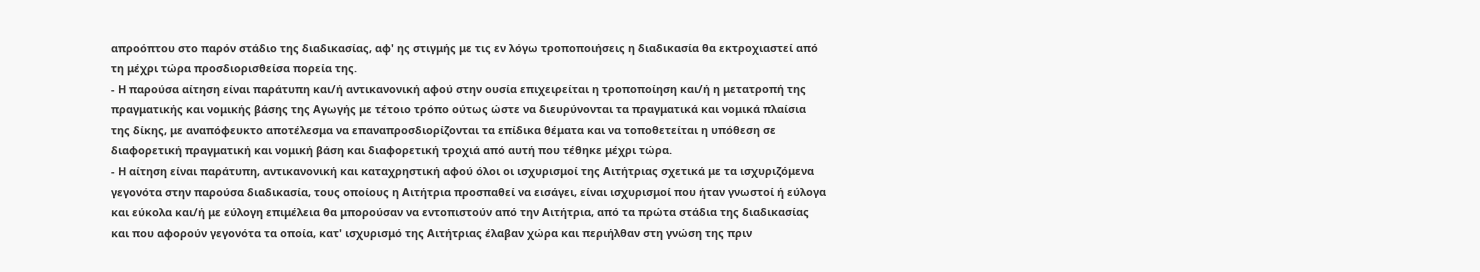απροόπτου στο παρόν στάδιο της διαδικασίας, αφ' ης στιγμής με τις εν λόγω τροποποιήσεις η διαδικασία θα εκτροχιαστεί από τη μέχρι τώρα προσδιορισθείσα πορεία της.
- Η παρούσα αίτηση είναι παράτυπη και/ή αντικανονική αφού στην ουσία επιχειρείται η τροποποίηση και/ή η μετατροπή της πραγματικής και νομικής βάσης της Αγωγής με τέτοιο τρόπο ούτως ώστε να διευρύνονται τα πραγματικά και νομικά πλαίσια της δίκης, με αναπόφευκτο αποτέλεσμα να επαναπροσδιορίζονται τα επίδικα θέματα και να τοποθετείται η υπόθεση σε διαφορετική πραγματική και νομική βάση και διαφορετική τροχιά από αυτή που τέθηκε μέχρι τώρα.
- Η αίτηση είναι παράτυπη, αντικανονική και καταχρηστική αφού όλοι οι ισχυρισμοί της Αιτήτριας σχετικά με τα ισχυριζόμενα γεγονότα στην παρούσα διαδικασία, τους οποίους η Αιτήτρια προσπαθεί να εισάγει, είναι ισχυρισμοί που ήταν γνωστοί ή εύλογα και εύκολα και/ή με εύλογη επιμέλεια θα μπορούσαν να εντοπιστούν από την Αιτήτρια, από τα πρώτα στάδια της διαδικασίας και που αφορούν γεγονότα τα οποία, κατ' ισχυρισμό της Αιτήτριας έλαβαν χώρα και περιήλθαν στη γνώση της πριν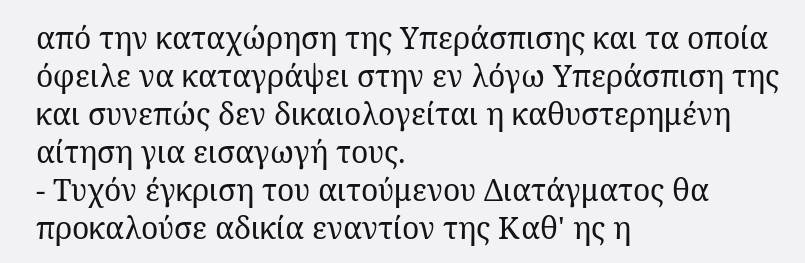από την καταχώρηση της Υπεράσπισης και τα οποία όφειλε να καταγράψει στην εν λόγω Υπεράσπιση της και συνεπώς δεν δικαιολογείται η καθυστερημένη αίτηση για εισαγωγή τους.
- Τυχόν έγκριση του αιτούμενου Διατάγματος θα προκαλούσε αδικία εναντίον της Καθ' ης η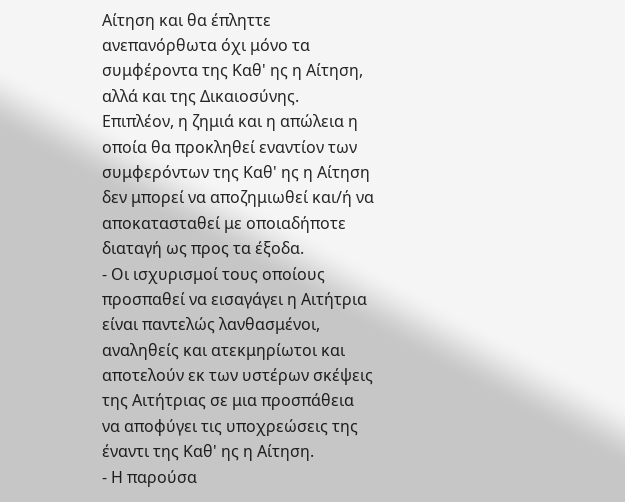Αίτηση και θα έπληττε ανεπανόρθωτα όχι μόνο τα συμφέροντα της Καθ' ης η Αίτηση, αλλά και της Δικαιοσύνης. Επιπλέον, η ζημιά και η απώλεια η οποία θα προκληθεί εναντίον των συμφερόντων της Καθ' ης η Αίτηση δεν μπορεί να αποζημιωθεί και/ή να αποκατασταθεί με οποιαδήποτε διαταγή ως προς τα έξοδα.
- Οι ισχυρισμοί τους οποίους προσπαθεί να εισαγάγει η Αιτήτρια είναι παντελώς λανθασμένοι, αναληθείς και ατεκμηρίωτοι και αποτελούν εκ των υστέρων σκέψεις της Αιτήτριας σε μια προσπάθεια να αποφύγει τις υποχρεώσεις της έναντι της Καθ' ης η Αίτηση.
- Η παρούσα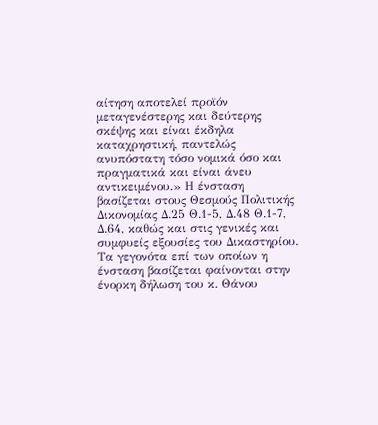αίτηση αποτελεί προϊόν μεταγενέστερης και δεύτερης σκέψης και είναι έκδηλα καταχρηστική, παντελώς ανυπόστατη τόσο νομικά όσο και πραγματικά και είναι άνευ αντικειμένου.» Η ένσταση βασίζεται στους Θεσμούς Πολιτικής Δικονομίας Δ.25 Θ.1-5, Δ.48 Θ.1-7, Δ.64, καθώς και στις γενικές και συμφυείς εξουσίες του Δικαστηρίου. Τα γεγονότα επί των οποίων η ένσταση βασίζεται φαίνονται στην ένορκη δήλωση του κ. Θάνου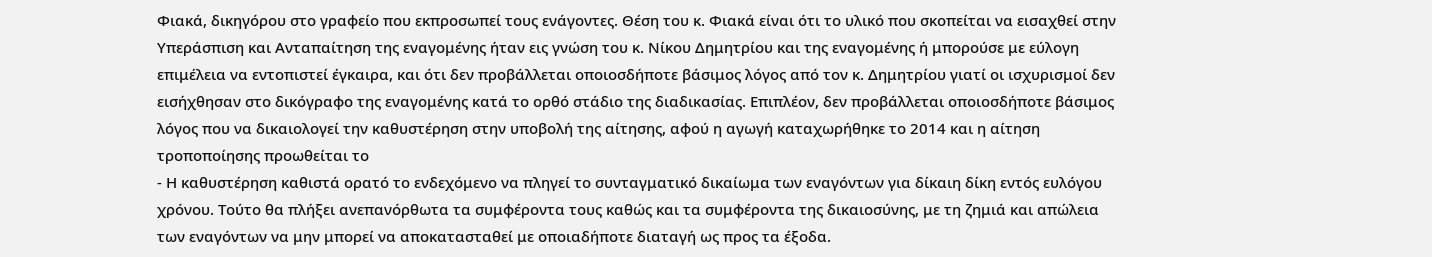Φιακά, δικηγόρου στο γραφείο που εκπροσωπεί τους ενάγοντες. Θέση του κ. Φιακά είναι ότι το υλικό που σκοπείται να εισαχθεί στην Υπεράσπιση και Ανταπαίτηση της εναγομένης ήταν εις γνώση του κ. Νίκου Δημητρίου και της εναγομένης ή μπορούσε με εύλογη επιμέλεια να εντοπιστεί έγκαιρα, και ότι δεν προβάλλεται οποιοσδήποτε βάσιμος λόγος από τον κ. Δημητρίου γιατί οι ισχυρισμοί δεν εισήχθησαν στο δικόγραφο της εναγομένης κατά το ορθό στάδιο της διαδικασίας. Επιπλέον, δεν προβάλλεται οποιοσδήποτε βάσιμος λόγος που να δικαιολογεί την καθυστέρηση στην υποβολή της αίτησης, αφού η αγωγή καταχωρήθηκε το 2014 και η αίτηση τροποποίησης προωθείται το
- Η καθυστέρηση καθιστά ορατό το ενδεχόμενο να πληγεί το συνταγματικό δικαίωμα των εναγόντων για δίκαιη δίκη εντός ευλόγου χρόνου. Τούτο θα πλήξει ανεπανόρθωτα τα συμφέροντα τους καθώς και τα συμφέροντα της δικαιοσύνης, με τη ζημιά και απώλεια των εναγόντων να μην μπορεί να αποκατασταθεί με οποιαδήποτε διαταγή ως προς τα έξοδα.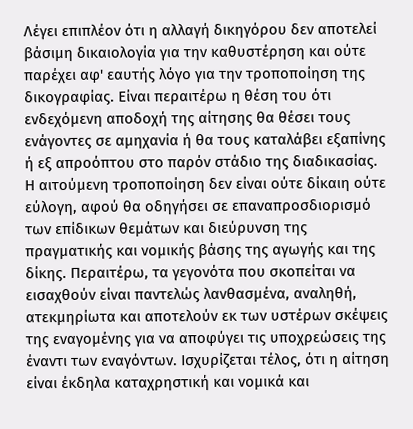Λέγει επιπλέον ότι η αλλαγή δικηγόρου δεν αποτελεί βάσιμη δικαιολογία για την καθυστέρηση και ούτε παρέχει αφ' εαυτής λόγο για την τροποποίηση της δικογραφίας. Είναι περαιτέρω η θέση του ότι ενδεχόμενη αποδοχή της αίτησης θα θέσει τους ενάγοντες σε αμηχανία ή θα τους καταλάβει εξαπίνης ή εξ απροόπτου στο παρόν στάδιο της διαδικασίας. Η αιτούμενη τροποποίηση δεν είναι ούτε δίκαιη ούτε εύλογη, αφού θα οδηγήσει σε επαναπροσδιορισμό των επίδικων θεμάτων και διεύρυνση της πραγματικής και νομικής βάσης της αγωγής και της δίκης. Περαιτέρω, τα γεγονότα που σκοπείται να εισαχθούν είναι παντελώς λανθασμένα, αναληθή, ατεκμηρίωτα και αποτελούν εκ των υστέρων σκέψεις της εναγομένης για να αποφύγει τις υποχρεώσεις της έναντι των εναγόντων. Ισχυρίζεται τέλος, ότι η αίτηση είναι έκδηλα καταχρηστική και νομικά και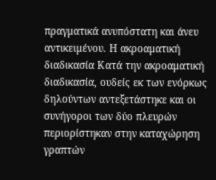πραγματικά ανυπόστατη και άνευ αντικειμένου. Η ακροαματική διαδικασία Κατά την ακροαματική διαδικασία, ουδείς εκ των ενόρκως δηλούντων αντεξετάστηκε και οι συνήγοροι των δύο πλευρών περιορίστηκαν στην καταχώρηση γραπτών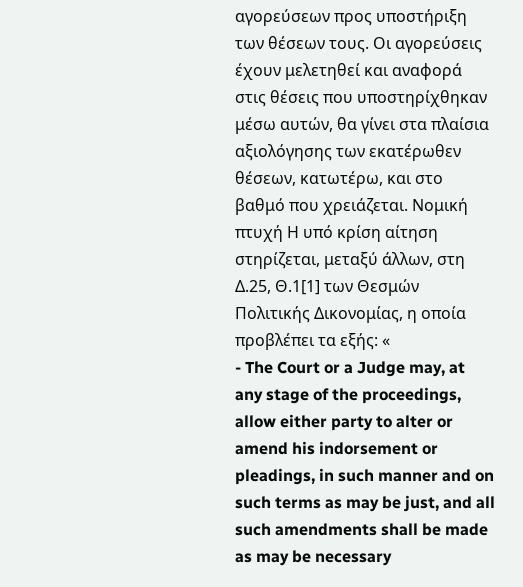αγορεύσεων προς υποστήριξη των θέσεων τους. Οι αγορεύσεις έχουν μελετηθεί και αναφορά στις θέσεις που υποστηρίχθηκαν μέσω αυτών, θα γίνει στα πλαίσια αξιολόγησης των εκατέρωθεν θέσεων, κατωτέρω, και στο βαθμό που χρειάζεται. Νομική πτυχή Η υπό κρίση αίτηση στηρίζεται, μεταξύ άλλων, στη Δ.25, Θ.1[1] των Θεσμών Πολιτικής Δικονομίας, η οποία προβλέπει τα εξής: «
- The Court or a Judge may, at any stage of the proceedings, allow either party to alter or amend his indorsement or pleadings, in such manner and on such terms as may be just, and all such amendments shall be made as may be necessary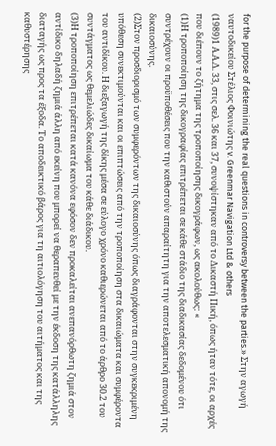for the purpose of determining the real questions in controversy between the parties.» Στην αγωγή ναυτοδικείου Στέλιος Φοινιώτης v. Greenmar Navigation Ltd & others
(1989)1 Α.Α.Δ. 33, στις σελ. 36 και 37, συνοψίστηκαν από το Δικαστή Πική, όπως ήταν τότε, οι αρχές που διέπουν το ζήτημα της τροποποίησης δικογράφων, ως ακολούθως: «
(1)Η τροποποίηση της δικογραφίας επιτρέπεται σε κάθε στάδιο της διαδικασίας δεδομένου ότι συντρέχουν οι προϋποθέσεις που την καθιστούν απαραίτητη για την αποτελεσματική απονομή της δικαιοσύνης.
(2)Στον προσδιορισμό των συμφερόντων της δικαιοσύνης όπως διαγράφονται στην συγκεκριμένη υπόθεση συνεκτιμούνται και οι επιπτώσεις από την τροποποίηση στα δικαιώματα και συμφέροντα του αντιδίκου. Η διεξαγωγή της δίκης μέσα σε εύλογο χρόνο καθιερώνεται από το άρθρο 30.2 του συντάγματος ως θεμελιώδες δικαίωμα του κάθε διάδικου.
(3)Η τροποποίηση επιτρέπεται κατά κανόνα εφόσον δεν προκαλείται ανεπανόρθωτη ζημιά στον αντίδικο δηλαδή ζημιά άλλη από εκείνη που μπορεί να θεραπευθεί με την έκδοση της κατάλληλης διαταγής ως προς τα έξοδα. Το αποδεικτικό βάρος για τη αιτιολόγηση του αιτήματος και της καθυστέρησης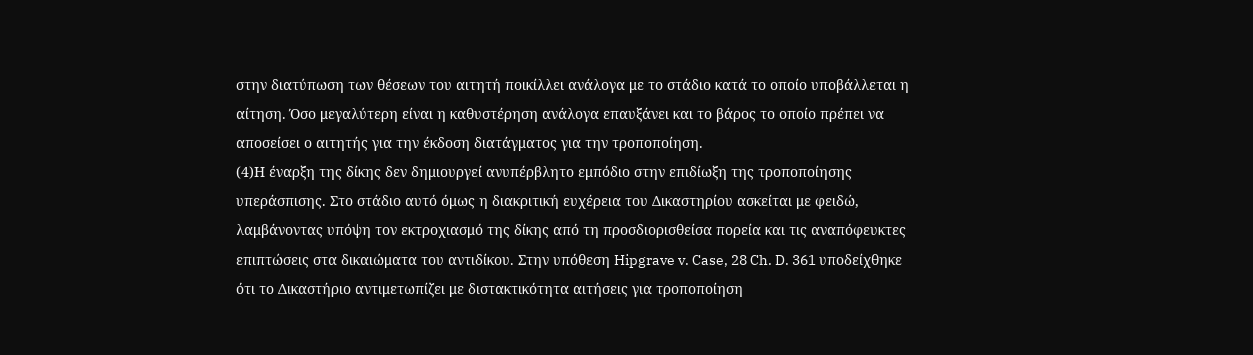στην διατύπωση των θέσεων του αιτητή ποικίλλει ανάλογα με το στάδιο κατά το οποίο υποβάλλεται η αίτηση. Όσο μεγαλύτερη είναι η καθυστέρηση ανάλογα επαυξάνει και το βάρος το οποίο πρέπει να αποσείσει ο αιτητής για την έκδοση διατάγματος για την τροποποίηση.
(4)Η έναρξη της δίκης δεν δημιουργεί ανυπέρβλητο εμπόδιο στην επιδίωξη της τροποποίησης υπεράσπισης. Στο στάδιο αυτό όμως η διακριτική ευχέρεια του Δικαστηρίου ασκείται με φειδώ, λαμβάνοντας υπόψη τον εκτροχιασμό της δίκης από τη προσδιορισθείσα πορεία και τις αναπόφευκτες επιπτώσεις στα δικαιώματα του αντιδίκου. Στην υπόθεση Hipgrave v. Case, 28 Ch. D. 361 υποδείχθηκε ότι το Δικαστήριο αντιμετωπίζει με διστακτικότητα αιτήσεις για τροποποίηση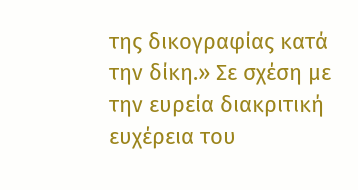της δικογραφίας κατά την δίκη.» Σε σχέση με την ευρεία διακριτική ευχέρεια του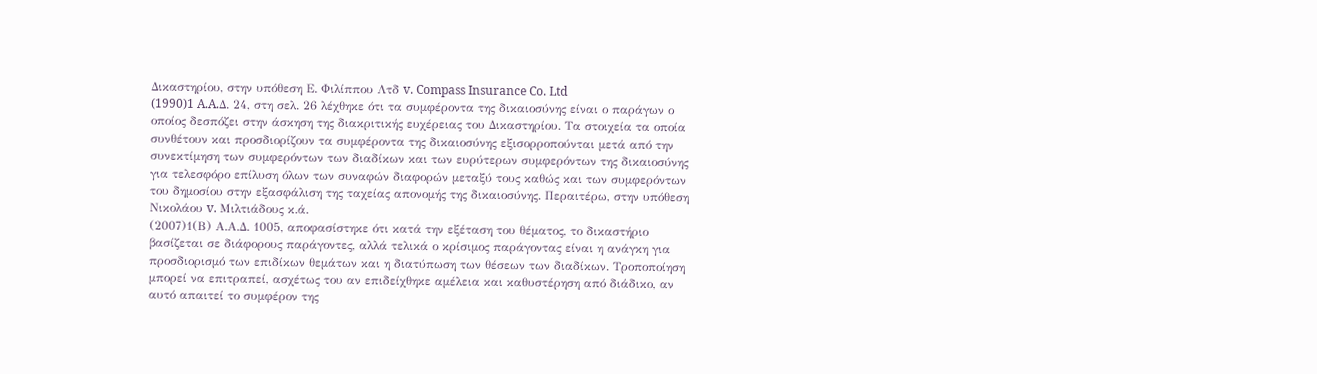Δικαστηρίου, στην υπόθεση Ε. Φιλίππου Λτδ v. Compass Insurance Co. Ltd
(1990)1 A.A.Δ. 24, στη σελ. 26 λέχθηκε ότι τα συμφέροντα της δικαιοσύνης είναι ο παράγων ο οποίος δεσπόζει στην άσκηση της διακριτικής ευχέρειας του Δικαστηρίου. Τα στοιχεία τα οποία συνθέτουν και προσδιορίζουν τα συμφέροντα της δικαιοσύνης εξισορροπούνται μετά από την συνεκτίμηση των συμφερόντων των διαδίκων και των ευρύτερων συμφερόντων της δικαιοσύνης για τελεσφόρο επίλυση όλων των συναφών διαφορών μεταξύ τους καθώς και των συμφερόντων του δημοσίου στην εξασφάλιση της ταχείας απονομής της δικαιοσύνης. Περαιτέρω, στην υπόθεση Νικολάου v. Μιλτιάδους κ.ά.
(2007)1(Β) Α.Α.Δ. 1005, αποφασίστηκε ότι κατά την εξέταση του θέματος, το δικαστήριο βασίζεται σε διάφορους παράγοντες, αλλά τελικά ο κρίσιμος παράγοντας είναι η ανάγκη για προσδιορισμό των επιδίκων θεμάτων και η διατύπωση των θέσεων των διαδίκων. Τροποποίηση μπορεί να επιτραπεί, ασχέτως του αν επιδείχθηκε αμέλεια και καθυστέρηση από διάδικο, αν αυτό απαιτεί το συμφέρον της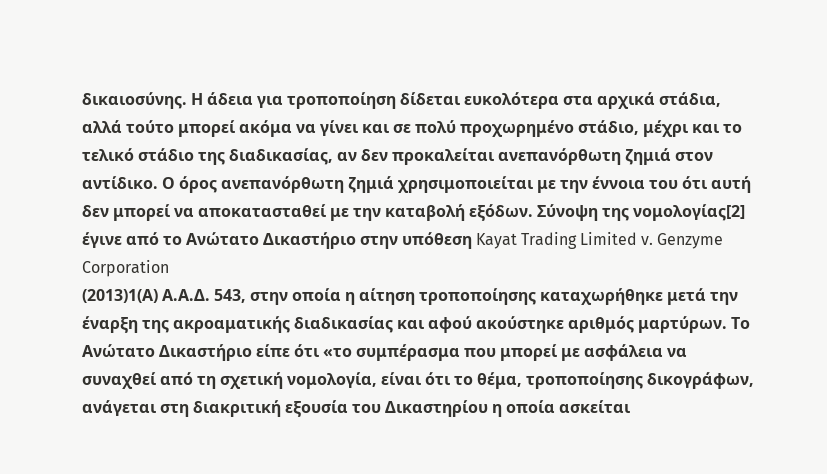δικαιοσύνης. Η άδεια για τροποποίηση δίδεται ευκολότερα στα αρχικά στάδια, αλλά τούτο μπορεί ακόμα να γίνει και σε πολύ προχωρημένο στάδιο, μέχρι και το τελικό στάδιο της διαδικασίας, αν δεν προκαλείται ανεπανόρθωτη ζημιά στον αντίδικο. Ο όρος ανεπανόρθωτη ζημιά χρησιμοποιείται με την έννοια του ότι αυτή δεν μπορεί να αποκατασταθεί με την καταβολή εξόδων. Σύνοψη της νομολογίας[2] έγινε από το Ανώτατο Δικαστήριο στην υπόθεση Kayat Trading Limited v. Genzyme Corporation
(2013)1(Α) Α.Α.Δ. 543, στην οποία η αίτηση τροποποίησης καταχωρήθηκε μετά την έναρξη της ακροαματικής διαδικασίας και αφού ακούστηκε αριθμός μαρτύρων. Το Ανώτατο Δικαστήριο είπε ότι «το συμπέρασμα που μπορεί με ασφάλεια να συναχθεί από τη σχετική νομολογία, είναι ότι το θέμα, τροποποίησης δικογράφων, ανάγεται στη διακριτική εξουσία του Δικαστηρίου η οποία ασκείται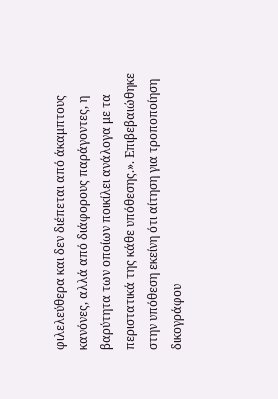φιλελεύθερα και δεν διέπεται από άκαμπτους κανόνες, αλλά από διάφορους παράγοντες, η βαρύτητα των οποίων ποικίλει ανάλογα με τα περιστατικά της κάθε υπόθεσης.». Επιβεβαιώθηκε στην υπόθεση εκείνη ότι αίτηση για τροποποίηση δικογράφου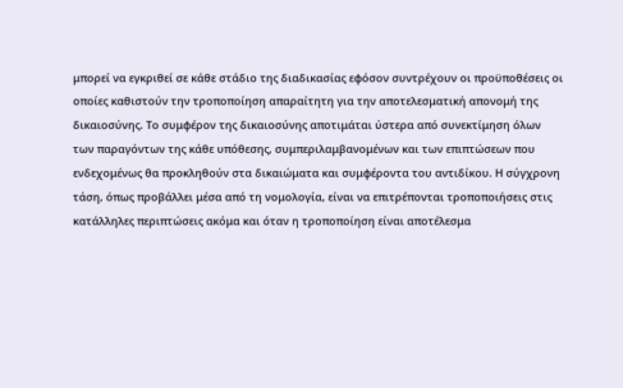μπορεί να εγκριθεί σε κάθε στάδιο της διαδικασίας εφόσον συντρέχουν οι προϋποθέσεις οι οποίες καθιστούν την τροποποίηση απαραίτητη για την αποτελεσματική απονομή της δικαιοσύνης. Το συμφέρον της δικαιοσύνης αποτιμάται ύστερα από συνεκτίμηση όλων των παραγόντων της κάθε υπόθεσης, συμπεριλαμβανομένων και των επιπτώσεων που ενδεχομένως θα προκληθούν στα δικαιώματα και συμφέροντα του αντιδίκου. Η σύγχρονη τάση, όπως προβάλλει μέσα από τη νομολογία, είναι να επιτρέπονται τροποποιήσεις στις κατάλληλες περιπτώσεις ακόμα και όταν η τροποποίηση είναι αποτέλεσμα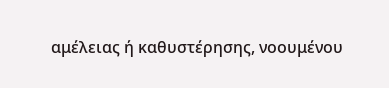αμέλειας ή καθυστέρησης, νοουμένου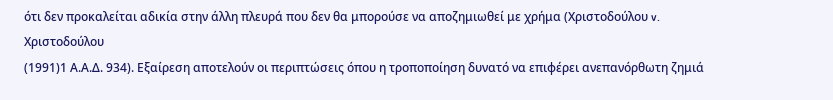ότι δεν προκαλείται αδικία στην άλλη πλευρά που δεν θα μπορούσε να αποζημιωθεί με χρήμα (Χριστοδούλου v. Χριστοδούλου
(1991)1 Α.Α.Δ. 934). Εξαίρεση αποτελούν οι περιπτώσεις όπου η τροποποίηση δυνατό να επιφέρει ανεπανόρθωτη ζημιά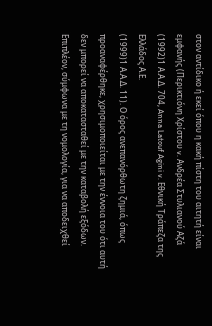στον αντίδικο ή εκεί όπου η κακή πίστη του αιτητή είναι εμφανής (Περικτιόνη Χρίστου v. Ανδρέα Στυλιανού Αζά
(1992)1 Α.Α.Δ. 704, Anna Latouf Agini v. Εθνική Τράπεζα της Ελλάδος Α.Ε.
(1999)1 Α.Α.Δ. 11). Ο όρος ανεπανόρθωτη ζημιά, όπως προαναφέρθηκε, χρησιμοποιείται με την έννοια του ότι αυτή δεν μπορεί να αποκατασταθεί με την καταβολή εξόδων. Επιπλέον, σύμφωνα με τη νομολογία, για να αποδειχθεί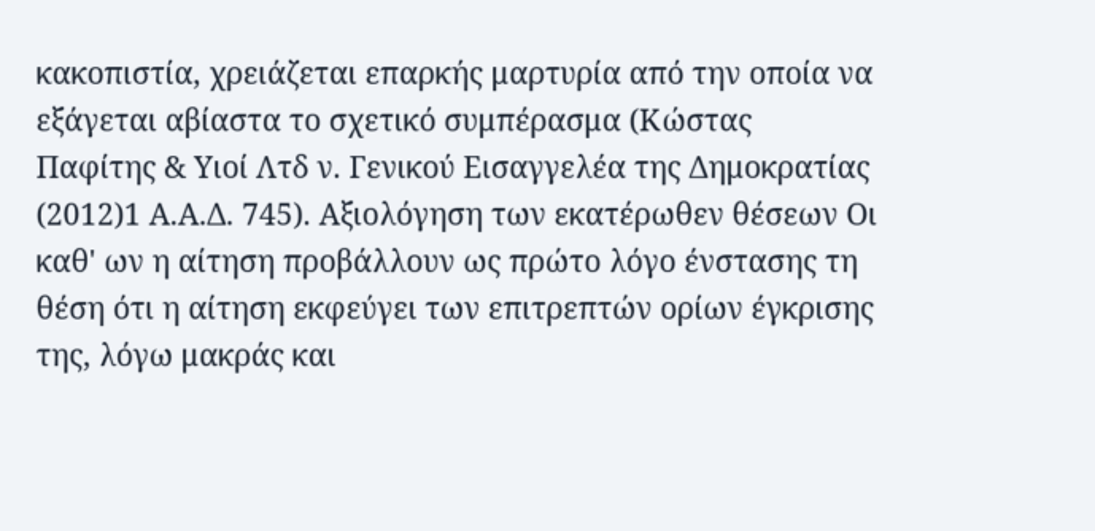κακοπιστία, χρειάζεται επαρκής μαρτυρία από την οποία να εξάγεται αβίαστα το σχετικό συμπέρασμα (Κώστας Παφίτης & Υιοί Λτδ ν. Γενικού Εισαγγελέα της Δημοκρατίας
(2012)1 Α.Α.Δ. 745). Αξιολόγηση των εκατέρωθεν θέσεων Οι καθ' ων η αίτηση προβάλλουν ως πρώτο λόγο ένστασης τη θέση ότι η αίτηση εκφεύγει των επιτρεπτών ορίων έγκρισης της, λόγω μακράς και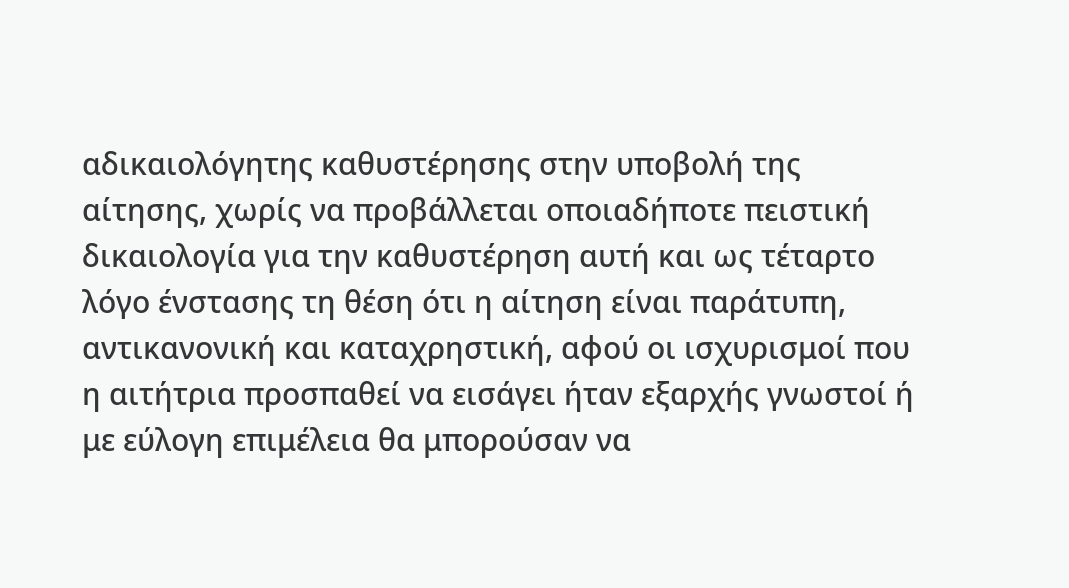αδικαιολόγητης καθυστέρησης στην υποβολή της αίτησης, χωρίς να προβάλλεται οποιαδήποτε πειστική δικαιολογία για την καθυστέρηση αυτή και ως τέταρτο λόγο ένστασης τη θέση ότι η αίτηση είναι παράτυπη, αντικανονική και καταχρηστική, αφού οι ισχυρισμοί που η αιτήτρια προσπαθεί να εισάγει ήταν εξαρχής γνωστοί ή με εύλογη επιμέλεια θα μπορούσαν να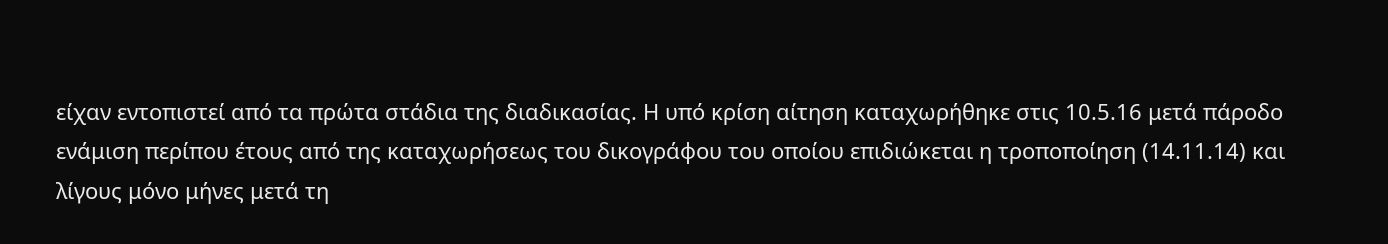είχαν εντοπιστεί από τα πρώτα στάδια της διαδικασίας. Η υπό κρίση αίτηση καταχωρήθηκε στις 10.5.16 μετά πάροδο ενάμιση περίπου έτους από της καταχωρήσεως του δικογράφου του οποίου επιδιώκεται η τροποποίηση (14.11.14) και λίγους μόνο μήνες μετά τη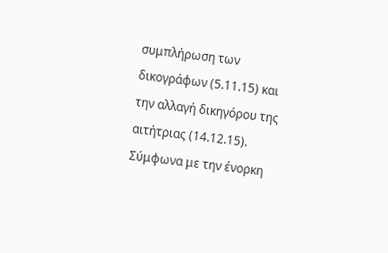συμπλήρωση των δικογράφων (5.11.15) και την αλλαγή δικηγόρου της αιτήτριας (14.12.15). Σύμφωνα με την ένορκη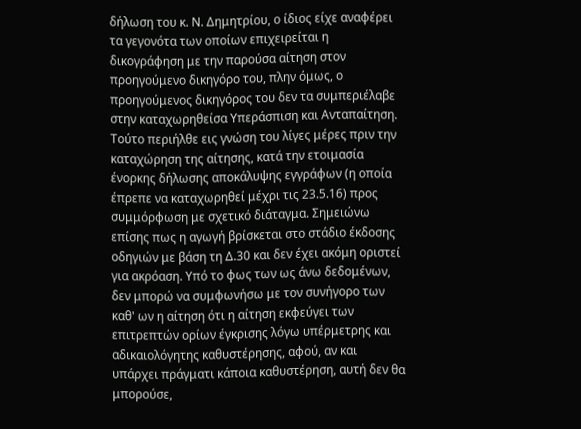δήλωση του κ. Ν. Δημητρίου, ο ίδιος είχε αναφέρει τα γεγονότα των οποίων επιχειρείται η δικογράφηση με την παρούσα αίτηση στον προηγούμενο δικηγόρο του, πλην όμως, ο προηγούμενος δικηγόρος του δεν τα συμπεριέλαβε στην καταχωρηθείσα Υπεράσπιση και Ανταπαίτηση. Τούτο περιήλθε εις γνώση του λίγες μέρες πριν την καταχώρηση της αίτησης, κατά την ετοιμασία ένορκης δήλωσης αποκάλυψης εγγράφων (η οποία έπρεπε να καταχωρηθεί μέχρι τις 23.5.16) προς συμμόρφωση με σχετικό διάταγμα. Σημειώνω επίσης πως η αγωγή βρίσκεται στο στάδιο έκδοσης οδηγιών με βάση τη Δ.30 και δεν έχει ακόμη οριστεί για ακρόαση. Υπό το φως των ως άνω δεδομένων, δεν μπορώ να συμφωνήσω με τον συνήγορο των καθ' ων η αίτηση ότι η αίτηση εκφεύγει των επιτρεπτών ορίων έγκρισης λόγω υπέρμετρης και αδικαιολόγητης καθυστέρησης, αφού, αν και υπάρχει πράγματι κάποια καθυστέρηση, αυτή δεν θα μπορούσε,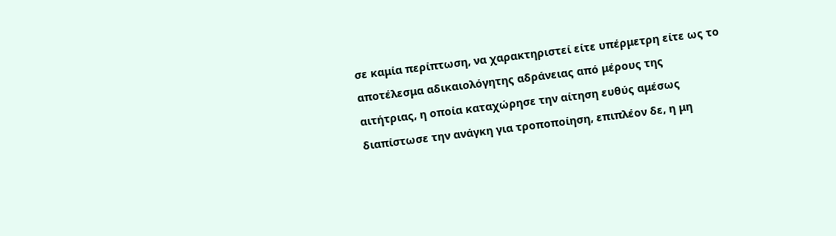σε καμία περίπτωση, να χαρακτηριστεί είτε υπέρμετρη είτε ως το αποτέλεσμα αδικαιολόγητης αδράνειας από μέρους της αιτήτριας, η οποία καταχώρησε την αίτηση ευθύς αμέσως διαπίστωσε την ανάγκη για τροποποίηση, επιπλέον δε, η μη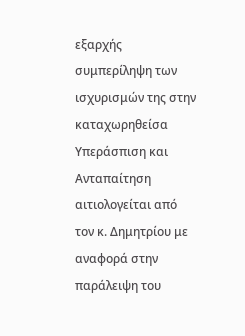εξαρχής συμπερίληψη των ισχυρισμών της στην καταχωρηθείσα Υπεράσπιση και Ανταπαίτηση αιτιολογείται από τον κ. Δημητρίου με αναφορά στην παράλειψη του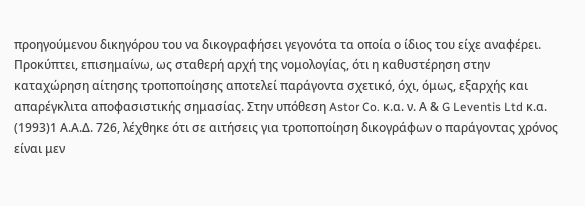προηγούμενου δικηγόρου του να δικογραφήσει γεγονότα τα οποία ο ίδιος του είχε αναφέρει. Προκύπτει, επισημαίνω, ως σταθερή αρχή της νομολογίας, ότι η καθυστέρηση στην καταχώρηση αίτησης τροποποίησης αποτελεί παράγοντα σχετικό, όχι, όμως, εξαρχής και απαρέγκλιτα αποφασιστικής σημασίας. Στην υπόθεση Astor Co. κ.α. ν. Α & G Leventis Ltd κ.α.
(1993)1 Α.Α.Δ. 726, λέχθηκε ότι σε αιτήσεις για τροποποίηση δικογράφων ο παράγοντας χρόνος είναι μεν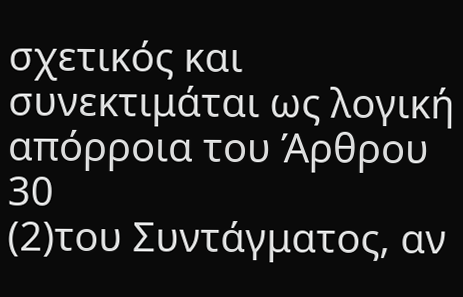σχετικός και συνεκτιμάται ως λογική απόρροια του Άρθρου 30
(2)του Συντάγματος, αν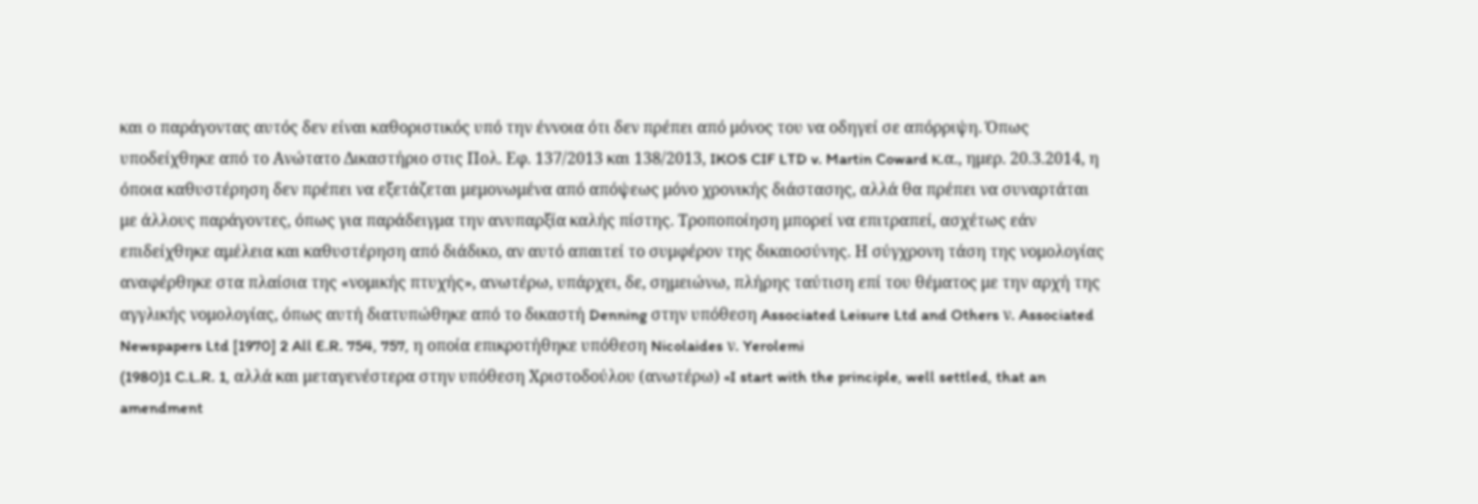και ο παράγοντας αυτός δεν είναι καθοριστικός υπό την έννοια ότι δεν πρέπει από μόνος του να οδηγεί σε απόρριψη. Όπως υποδείχθηκε από το Ανώτατο Δικαστήριο στις Πολ. Εφ. 137/2013 και 138/2013, IKOS CIF LTD v. Martin Coward κ.α., ημερ. 20.3.2014, η όποια καθυστέρηση δεν πρέπει να εξετάζεται μεμονωμένα από απόψεως μόνο χρονικής διάστασης, αλλά θα πρέπει να συναρτάται με άλλους παράγοντες, όπως για παράδειγμα την ανυπαρξία καλής πίστης. Τροποποίηση μπορεί να επιτραπεί, ασχέτως εάν επιδείχθηκε αμέλεια και καθυστέρηση από διάδικο, αν αυτό απαιτεί το συμφέρον της δικαιοσύνης. Η σύγχρονη τάση της νομολογίας αναφέρθηκε στα πλαίσια της «νομικής πτυχής», ανωτέρω, υπάρχει, δε, σημειώνω, πλήρης ταύτιση επί του θέματος με την αρχή της αγγλικής νομολογίας, όπως αυτή διατυπώθηκε από το δικαστή Denning στην υπόθεση Associated Leisure Ltd and Others ν. Associated Newspapers Ltd [1970] 2 All E.R. 754, 757, η οποία επικροτήθηκε υπόθεση Nicolaides ν. Yerolemi
(1980)1 C.L.R. 1, αλλά και μεταγενέστερα στην υπόθεση Χριστοδούλου (ανωτέρω) «I start with the principle, well settled, that an amendment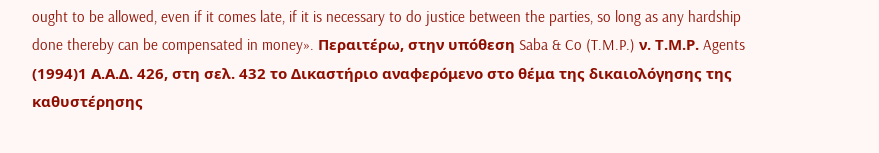ought to be allowed, even if it comes late, if it is necessary to do justice between the parties, so long as any hardship done thereby can be compensated in money». Περαιτέρω, στην υπόθεση Saba & Co (T.M.P.) ν. Τ.Μ.Ρ. Agents
(1994)1 Α.Α.Δ. 426, στη σελ. 432 το Δικαστήριο αναφερόμενο στο θέμα της δικαιολόγησης της καθυστέρησης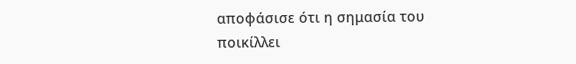αποφάσισε ότι η σημασία του ποικίλλει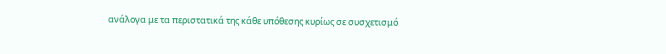ανάλογα με τα περιστατικά της κάθε υπόθεσης κυρίως σε συσχετισμό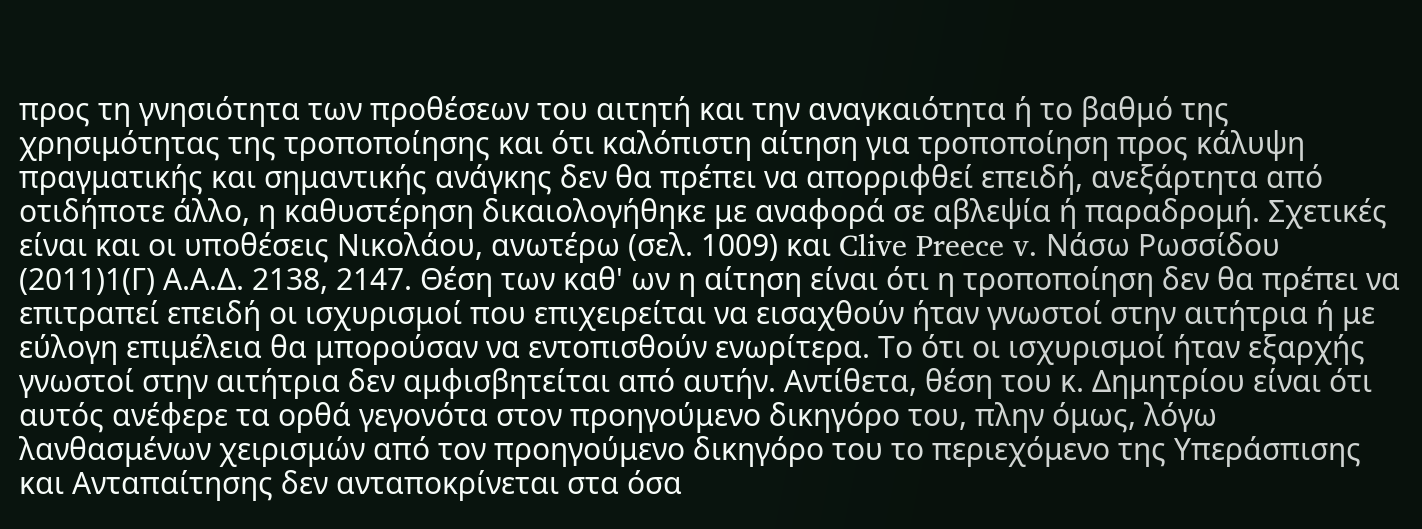προς τη γνησιότητα των προθέσεων του αιτητή και την αναγκαιότητα ή το βαθμό της χρησιμότητας της τροποποίησης και ότι καλόπιστη αίτηση για τροποποίηση προς κάλυψη πραγματικής και σημαντικής ανάγκης δεν θα πρέπει να απορριφθεί επειδή, ανεξάρτητα από οτιδήποτε άλλο, η καθυστέρηση δικαιολογήθηκε με αναφορά σε αβλεψία ή παραδρομή. Σχετικές είναι και οι υποθέσεις Νικολάου, ανωτέρω (σελ. 1009) και Clive Preece v. Νάσω Ρωσσίδου
(2011)1(Γ) Α.Α.Δ. 2138, 2147. Θέση των καθ' ων η αίτηση είναι ότι η τροποποίηση δεν θα πρέπει να επιτραπεί επειδή οι ισχυρισμοί που επιχειρείται να εισαχθούν ήταν γνωστοί στην αιτήτρια ή με εύλογη επιμέλεια θα μπορούσαν να εντοπισθούν ενωρίτερα. Το ότι οι ισχυρισμοί ήταν εξαρχής γνωστοί στην αιτήτρια δεν αμφισβητείται από αυτήν. Αντίθετα, θέση του κ. Δημητρίου είναι ότι αυτός ανέφερε τα ορθά γεγονότα στον προηγούμενο δικηγόρο του, πλην όμως, λόγω λανθασμένων χειρισμών από τον προηγούμενο δικηγόρο του το περιεχόμενο της Υπεράσπισης και Ανταπαίτησης δεν ανταποκρίνεται στα όσα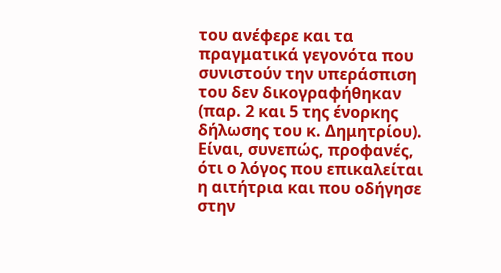του ανέφερε και τα πραγματικά γεγονότα που συνιστούν την υπεράσπιση του δεν δικογραφήθηκαν (παρ. 2 και 5 της ένορκης δήλωσης του κ. Δημητρίου). Είναι, συνεπώς, προφανές, ότι ο λόγος που επικαλείται η αιτήτρια και που οδήγησε στην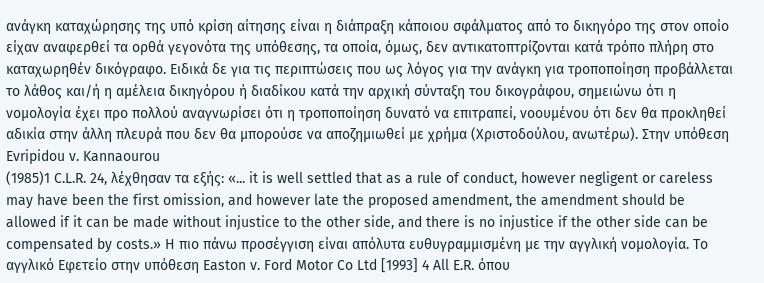ανάγκη καταχώρησης της υπό κρίση αίτησης είναι η διάπραξη κάποιου σφάλματος από το δικηγόρο της στον οποίο είχαν αναφερθεί τα ορθά γεγονότα της υπόθεσης, τα οποία, όμως, δεν αντικατοπτρίζονται κατά τρόπο πλήρη στο καταχωρηθέν δικόγραφο. Ειδικά δε για τις περιπτώσεις που ως λόγος για την ανάγκη για τροποποίηση προβάλλεται το λάθος και/ή η αμέλεια δικηγόρου ή διαδίκου κατά την αρχική σύνταξη του δικογράφου, σημειώνω ότι η νομολογία έχει προ πολλού αναγνωρίσει ότι η τροποποίηση δυνατό να επιτραπεί, νοουμένου ότι δεν θα προκληθεί αδικία στην άλλη πλευρά που δεν θα μπορούσε να αποζημιωθεί με χρήμα (Χριστοδούλου, ανωτέρω). Στην υπόθεση Evripidou v. Kannaourou
(1985)1 C.L.R. 24, λέχθησαν τα εξής: «... it is well settled that as a rule of conduct, however negligent or careless may have been the first omission, and however late the proposed amendment, the amendment should be allowed if it can be made without injustice to the other side, and there is no injustice if the other side can be compensated by costs.» Η πιο πάνω προσέγγιση είναι απόλυτα ευθυγραμμισμένη με την αγγλική νομολογία. Το αγγλικό Εφετείο στην υπόθεση Easton v. Ford Motor Co Ltd [1993] 4 All E.R. όπου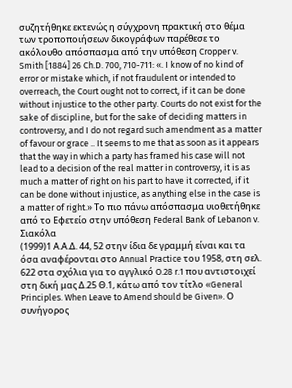συζητήθηκε εκτενώς η σύγχρονη πρακτική στο θέμα των τροποποιήσεων δικογράφων παρέθεσε το ακόλουθο απόσπασμα από την υπόθεση Cropper v. Smith [1884] 26 Ch.D. 700, 710-711: «. I know of no kind of error or mistake which, if not fraudulent or intended to overreach, the Court ought not to correct, if it can be done without injustice to the other party. Courts do not exist for the sake of discipline, but for the sake of deciding matters in controversy, and I do not regard such amendment as a matter of favour or grace .. It seems to me that as soon as it appears that the way in which a party has framed his case will not lead to a decision of the real matter in controversy, it is as much a matter of right on his part to have it corrected, if it can be done without injustice, as anything else in the case is a matter of right.» Το πιο πάνω απόσπασμα υιοθετήθηκε από το Εφετείο στην υπόθεση Federal Bank of Lebanon v. Σιακόλα
(1999)1 Α.Α.Δ. 44, 52 στην ίδια δε γραμμή είναι και τα όσα αναφέρονται στο Annual Practice του 1958, στη σελ. 622 στα σχόλια για το αγγλικό O.28 r.1 που αντιστοιχεί στη δική μας Δ.25 Θ.1, κάτω από τον τίτλο «General Principles. When Leave to Amend should be Given». Ο συνήγορος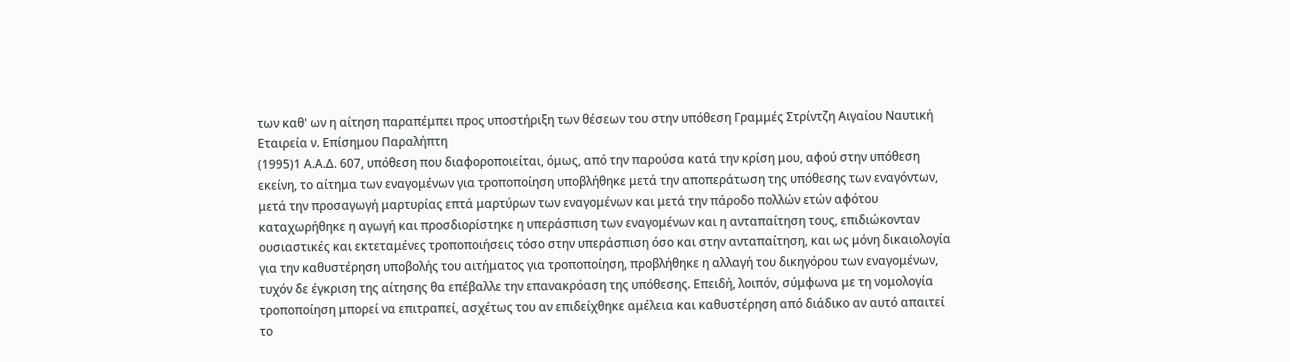των καθ' ων η αίτηση παραπέμπει προς υποστήριξη των θέσεων του στην υπόθεση Γραμμές Στρίντζη Αιγαίου Ναυτική Εταιρεία ν. Επίσημου Παραλήπτη
(1995)1 Α.Α.Δ. 607, υπόθεση που διαφοροποιείται, όμως, από την παρούσα κατά την κρίση μου, αφού στην υπόθεση εκείνη, το αίτημα των εναγομένων για τροποποίηση υποβλήθηκε μετά την αποπεράτωση της υπόθεσης των εναγόντων, μετά την προσαγωγή μαρτυρίας επτά μαρτύρων των εναγομένων και μετά την πάροδο πολλών ετών αφότου καταχωρήθηκε η αγωγή και προσδιορίστηκε η υπεράσπιση των εναγομένων και η ανταπαίτηση τους, επιδιώκονταν ουσιαστικές και εκτεταμένες τροποποιήσεις τόσο στην υπεράσπιση όσο και στην ανταπαίτηση, και ως μόνη δικαιολογία για την καθυστέρηση υποβολής του αιτήματος για τροποποίηση, προβλήθηκε η αλλαγή του δικηγόρου των εναγομένων, τυχόν δε έγκριση της αίτησης θα επέβαλλε την επανακρόαση της υπόθεσης. Επειδή, λοιπόν, σύμφωνα με τη νομολογία τροποποίηση μπορεί να επιτραπεί, ασχέτως του αν επιδείχθηκε αμέλεια και καθυστέρηση από διάδικο αν αυτό απαιτεί το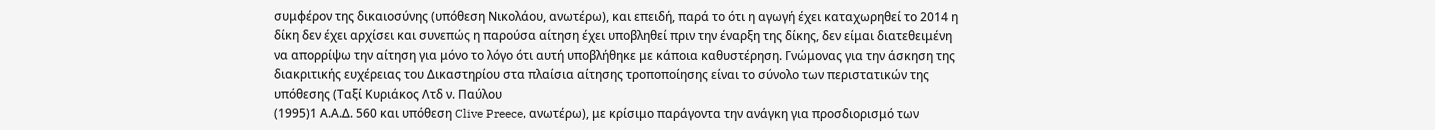συμφέρον της δικαιοσύνης (υπόθεση Νικολάου, ανωτέρω), και επειδή, παρά το ότι η αγωγή έχει καταχωρηθεί το 2014 η δίκη δεν έχει αρχίσει και συνεπώς η παρούσα αίτηση έχει υποβληθεί πριν την έναρξη της δίκης, δεν είμαι διατεθειμένη να απορρίψω την αίτηση για μόνο το λόγο ότι αυτή υποβλήθηκε με κάποια καθυστέρηση. Γνώμονας για την άσκηση της διακριτικής ευχέρειας του Δικαστηρίου στα πλαίσια αίτησης τροποποίησης είναι το σύνολο των περιστατικών της υπόθεσης (Ταξί Κυριάκος Λτδ ν. Παύλου
(1995)1 Α.Α.Δ. 560 και υπόθεση Clive Preece, ανωτέρω), με κρίσιμο παράγοντα την ανάγκη για προσδιορισμό των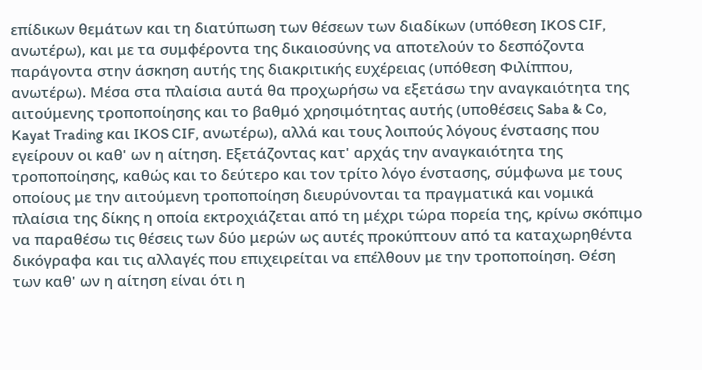επίδικων θεμάτων και τη διατύπωση των θέσεων των διαδίκων (υπόθεση IKOS CIF, ανωτέρω), και με τα συμφέροντα της δικαιοσύνης να αποτελούν το δεσπόζοντα παράγοντα στην άσκηση αυτής της διακριτικής ευχέρειας (υπόθεση Φιλίππου, ανωτέρω). Μέσα στα πλαίσια αυτά θα προχωρήσω να εξετάσω την αναγκαιότητα της αιτούμενης τροποποίησης και το βαθμό χρησιμότητας αυτής (υποθέσεις Saba & Co, Kayat Trading και IKOS CIF, ανωτέρω), αλλά και τους λοιπούς λόγους ένστασης που εγείρουν οι καθ' ων η αίτηση. Εξετάζοντας κατ' αρχάς την αναγκαιότητα της τροποποίησης, καθώς και το δεύτερο και τον τρίτο λόγο ένστασης, σύμφωνα με τους οποίους με την αιτούμενη τροποποίηση διευρύνονται τα πραγματικά και νομικά πλαίσια της δίκης η οποία εκτροχιάζεται από τη μέχρι τώρα πορεία της, κρίνω σκόπιμο να παραθέσω τις θέσεις των δύο μερών ως αυτές προκύπτουν από τα καταχωρηθέντα δικόγραφα και τις αλλαγές που επιχειρείται να επέλθουν με την τροποποίηση. Θέση των καθ' ων η αίτηση είναι ότι η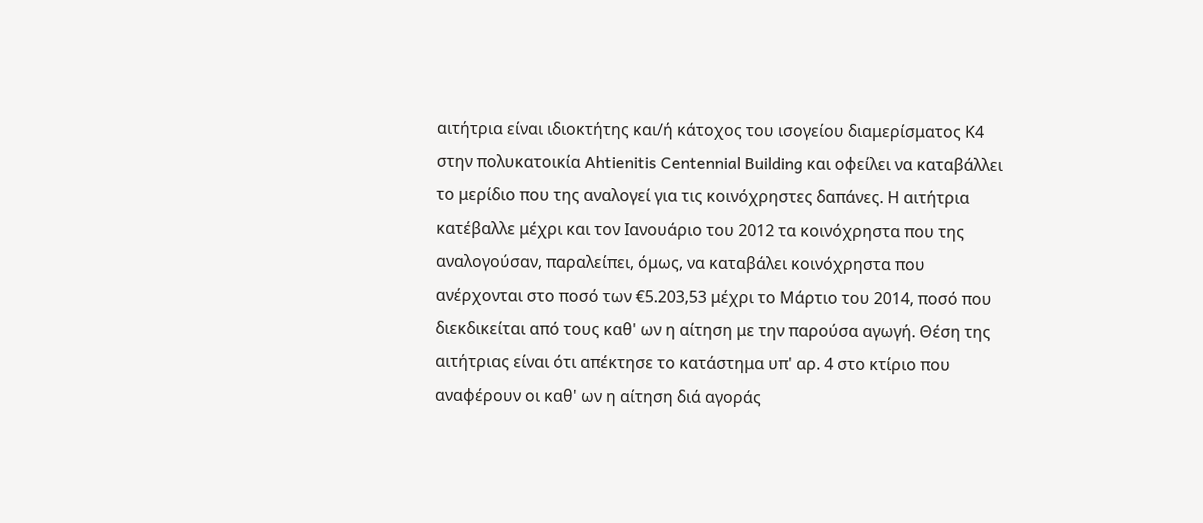αιτήτρια είναι ιδιοκτήτης και/ή κάτοχος του ισογείου διαμερίσματος Κ4 στην πολυκατοικία Ahtienitis Centennial Building και οφείλει να καταβάλλει το μερίδιο που της αναλογεί για τις κοινόχρηστες δαπάνες. Η αιτήτρια κατέβαλλε μέχρι και τον Ιανουάριο του 2012 τα κοινόχρηστα που της αναλογούσαν, παραλείπει, όμως, να καταβάλει κοινόχρηστα που ανέρχονται στο ποσό των €5.203,53 μέχρι το Μάρτιο του 2014, ποσό που διεκδικείται από τους καθ' ων η αίτηση με την παρούσα αγωγή. Θέση της αιτήτριας είναι ότι απέκτησε το κατάστημα υπ' αρ. 4 στο κτίριο που αναφέρουν οι καθ' ων η αίτηση διά αγοράς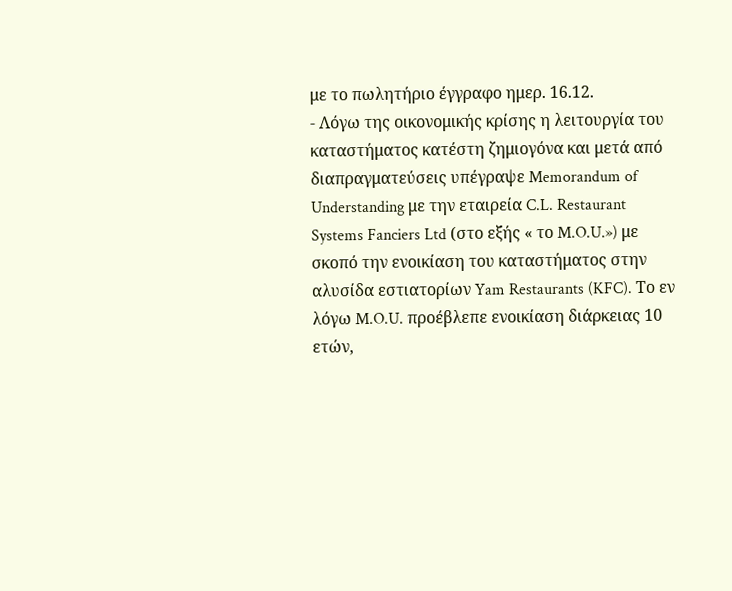με το πωλητήριο έγγραφο ημερ. 16.12.
- Λόγω της οικονομικής κρίσης η λειτουργία του καταστήματος κατέστη ζημιογόνα και μετά από διαπραγματεύσεις υπέγραψε Memorandum of Understanding με την εταιρεία C.L. Restaurant Systems Fanciers Ltd (στο εξής « το M.O.U.») με σκοπό την ενοικίαση του καταστήματος στην αλυσίδα εστιατορίων Yam Restaurants (KFC). Το εν λόγω M.O.U. προέβλεπε ενοικίαση διάρκειας 10 ετών,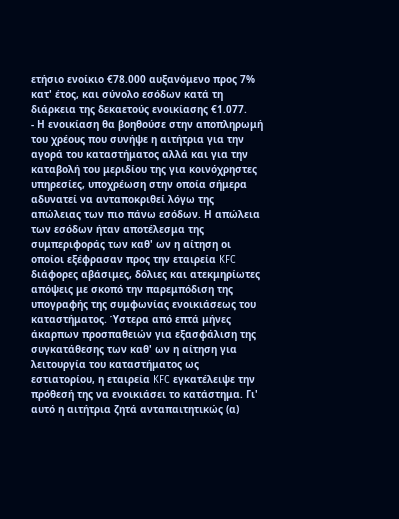ετήσιο ενοίκιο €78.000 αυξανόμενο προς 7% κατ' έτος, και σύνολο εσόδων κατά τη διάρκεια της δεκαετούς ενοικίασης €1.077.
- Η ενοικίαση θα βοηθούσε στην αποπληρωμή του χρέους που συνήψε η αιτήτρια για την αγορά του καταστήματος αλλά και για την καταβολή του μεριδίου της για κοινόχρηστες υπηρεσίες, υποχρέωση στην οποία σήμερα αδυνατεί να ανταποκριθεί λόγω της απώλειας των πιο πάνω εσόδων. Η απώλεια των εσόδων ήταν αποτέλεσμα της συμπεριφοράς των καθ' ων η αίτηση οι οποίοι εξέφρασαν προς την εταιρεία KFC διάφορες αβάσιμες, δόλιες και ατεκμηρίωτες απόψεις με σκοπό την παρεμπόδιση της υπογραφής της συμφωνίας ενοικιάσεως του καταστήματος. Ύστερα από επτά μήνες άκαρπων προσπαθειών για εξασφάλιση της συγκατάθεσης των καθ' ων η αίτηση για λειτουργία του καταστήματος ως εστιατορίου, η εταιρεία KFC εγκατέλειψε την πρόθεσή της να ενοικιάσει το κατάστημα. Γι' αυτό η αιτήτρια ζητά ανταπαιτητικώς (α)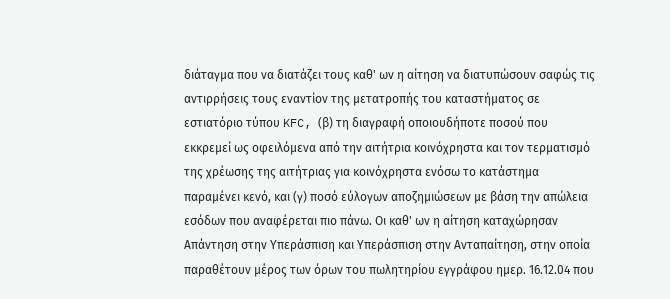διάταγμα που να διατάζει τους καθ' ων η αίτηση να διατυπώσουν σαφώς τις αντιρρήσεις τους εναντίον της μετατροπής του καταστήματος σε εστιατόριο τύπου KFC, (β) τη διαγραφή οποιουδήποτε ποσού που εκκρεμεί ως οφειλόμενα από την αιτήτρια κοινόχρηστα και τον τερματισμό της χρέωσης της αιτήτριας για κοινόχρηστα ενόσω το κατάστημα παραμένει κενό, και (γ) ποσό εύλογων αποζημιώσεων με βάση την απώλεια εσόδων που αναφέρεται πιο πάνω. Οι καθ' ων η αίτηση καταχώρησαν Απάντηση στην Υπεράσπιση και Υπεράσπιση στην Ανταπαίτηση, στην οποία παραθέτουν μέρος των όρων του πωλητηρίου εγγράφου ημερ. 16.12.04 που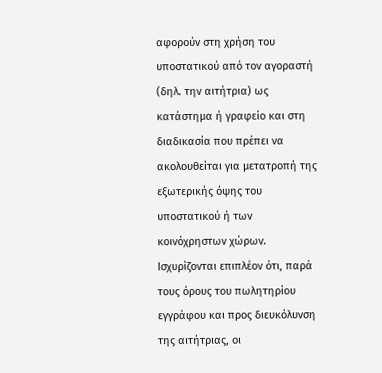αφορούν στη χρήση του υποστατικού από τον αγοραστή (δηλ. την αιτήτρια) ως κατάστημα ή γραφείο και στη διαδικασία που πρέπει να ακολουθείται για μετατροπή της εξωτερικής όψης του υποστατικού ή των κοινόχρηστων χώρων. Ισχυρίζονται επιπλέον ότι, παρά τους όρους του πωλητηρίου εγγράφου και προς διευκόλυνση της αιτήτριας, οι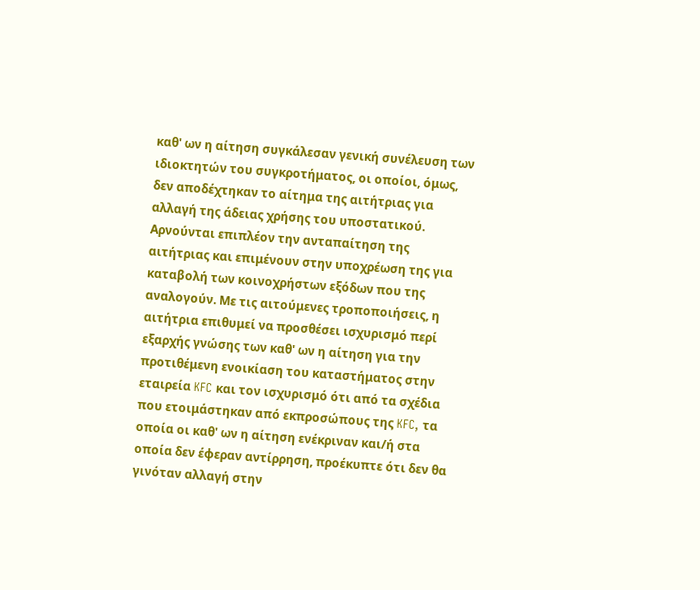καθ' ων η αίτηση συγκάλεσαν γενική συνέλευση των ιδιοκτητών του συγκροτήματος, οι οποίοι, όμως, δεν αποδέχτηκαν το αίτημα της αιτήτριας για αλλαγή της άδειας χρήσης του υποστατικού. Αρνούνται επιπλέον την ανταπαίτηση της αιτήτριας και επιμένουν στην υποχρέωση της για καταβολή των κοινοχρήστων εξόδων που της αναλογούν. Με τις αιτούμενες τροποποιήσεις, η αιτήτρια επιθυμεί να προσθέσει ισχυρισμό περί εξαρχής γνώσης των καθ' ων η αίτηση για την προτιθέμενη ενοικίαση του καταστήματος στην εταιρεία KFC και τον ισχυρισμό ότι από τα σχέδια που ετοιμάστηκαν από εκπροσώπους της KFC, τα οποία οι καθ' ων η αίτηση ενέκριναν και/ή στα οποία δεν έφεραν αντίρρηση, προέκυπτε ότι δεν θα γινόταν αλλαγή στην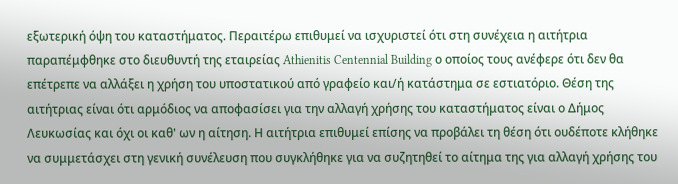εξωτερική όψη του καταστήματος. Περαιτέρω επιθυμεί να ισχυριστεί ότι στη συνέχεια η αιτήτρια παραπέμφθηκε στο διευθυντή της εταιρείας Athienitis Centennial Building ο οποίος τους ανέφερε ότι δεν θα επέτρεπε να αλλάξει η χρήση του υποστατικού από γραφείο και/ή κατάστημα σε εστιατόριο. Θέση της αιτήτριας είναι ότι αρμόδιος να αποφασίσει για την αλλαγή χρήσης του καταστήματος είναι ο Δήμος Λευκωσίας και όχι οι καθ' ων η αίτηση. Η αιτήτρια επιθυμεί επίσης να προβάλει τη θέση ότι ουδέποτε κλήθηκε να συμμετάσχει στη γενική συνέλευση που συγκλήθηκε για να συζητηθεί το αίτημα της για αλλαγή χρήσης του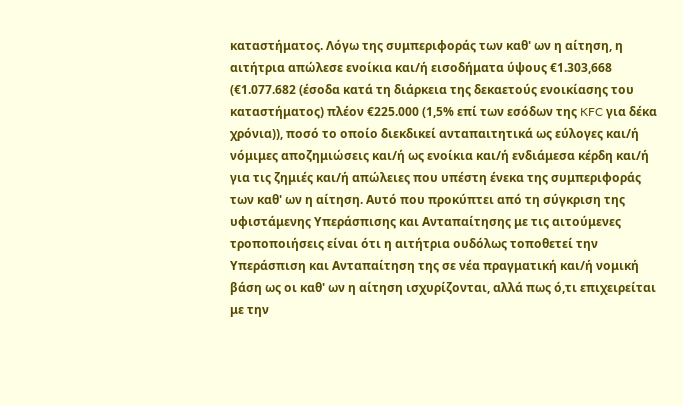καταστήματος. Λόγω της συμπεριφοράς των καθ' ων η αίτηση, η αιτήτρια απώλεσε ενοίκια και/ή εισοδήματα ύψους €1.303,668 (€1.077.682 (έσοδα κατά τη διάρκεια της δεκαετούς ενοικίασης του καταστήματος) πλέον €225.000 (1,5% επί των εσόδων της KFC για δέκα χρόνια)), ποσό το οποίο διεκδικεί ανταπαιτητικά ως εύλογες και/ή νόμιμες αποζημιώσεις και/ή ως ενοίκια και/ή ενδιάμεσα κέρδη και/ή για τις ζημιές και/ή απώλειες που υπέστη ένεκα της συμπεριφοράς των καθ' ων η αίτηση. Αυτό που προκύπτει από τη σύγκριση της υφιστάμενης Υπεράσπισης και Ανταπαίτησης με τις αιτούμενες τροποποιήσεις είναι ότι η αιτήτρια ουδόλως τοποθετεί την Υπεράσπιση και Ανταπαίτηση της σε νέα πραγματική και/ή νομική βάση ως οι καθ' ων η αίτηση ισχυρίζονται, αλλά πως ό,τι επιχειρείται με την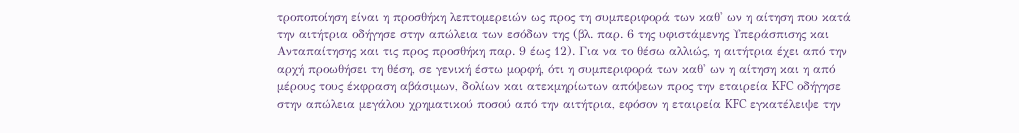τροποποίηση είναι η προσθήκη λεπτομερειών ως προς τη συμπεριφορά των καθ' ων η αίτηση που κατά την αιτήτρια οδήγησε στην απώλεια των εσόδων της (βλ. παρ. 6 της υφιστάμενης Υπεράσπισης και Ανταπαίτησης και τις προς προσθήκη παρ. 9 έως 12). Για να το θέσω αλλιώς, η αιτήτρια έχει από την αρχή προωθήσει τη θέση, σε γενική έστω μορφή, ότι η συμπεριφορά των καθ' ων η αίτηση και η από μέρους τους έκφραση αβάσιμων, δολίων και ατεκμηρίωτων απόψεων προς την εταιρεία KFC οδήγησε στην απώλεια μεγάλου χρηματικού ποσού από την αιτήτρια, εφόσον η εταιρεία KFC εγκατέλειψε την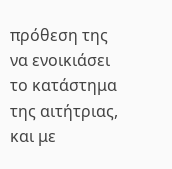πρόθεση της να ενοικιάσει το κατάστημα της αιτήτριας, και με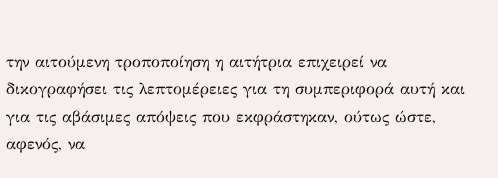την αιτούμενη τροποποίηση η αιτήτρια επιχειρεί να δικογραφήσει τις λεπτομέρειες για τη συμπεριφορά αυτή και για τις αβάσιμες απόψεις που εκφράστηκαν, ούτως ώστε, αφενός, να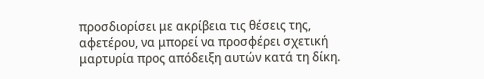προσδιορίσει με ακρίβεια τις θέσεις της, αφετέρου, να μπορεί να προσφέρει σχετική μαρτυρία προς απόδειξη αυτών κατά τη δίκη.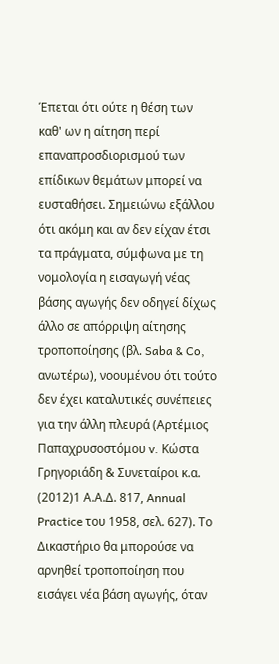Έπεται ότι ούτε η θέση των καθ' ων η αίτηση περί επαναπροσδιορισμού των επίδικων θεμάτων μπορεί να ευσταθήσει. Σημειώνω εξάλλου ότι ακόμη και αν δεν είχαν έτσι τα πράγματα, σύμφωνα με τη νομολογία η εισαγωγή νέας βάσης αγωγής δεν οδηγεί δίχως άλλο σε απόρριψη αίτησης τροποποίησης (βλ. Saba & Co, ανωτέρω), νοουμένου ότι τούτο δεν έχει καταλυτικές συνέπειες για την άλλη πλευρά (Αρτέμιος Παπαχρυσοστόμου v. Κώστα Γρηγοριάδη & Συνεταίροι κ.α.
(2012)1 Α.Α.Δ. 817, Annual Practice του 1958, σελ. 627). Το Δικαστήριο θα μπορούσε να αρνηθεί τροποποίηση που εισάγει νέα βάση αγωγής, όταν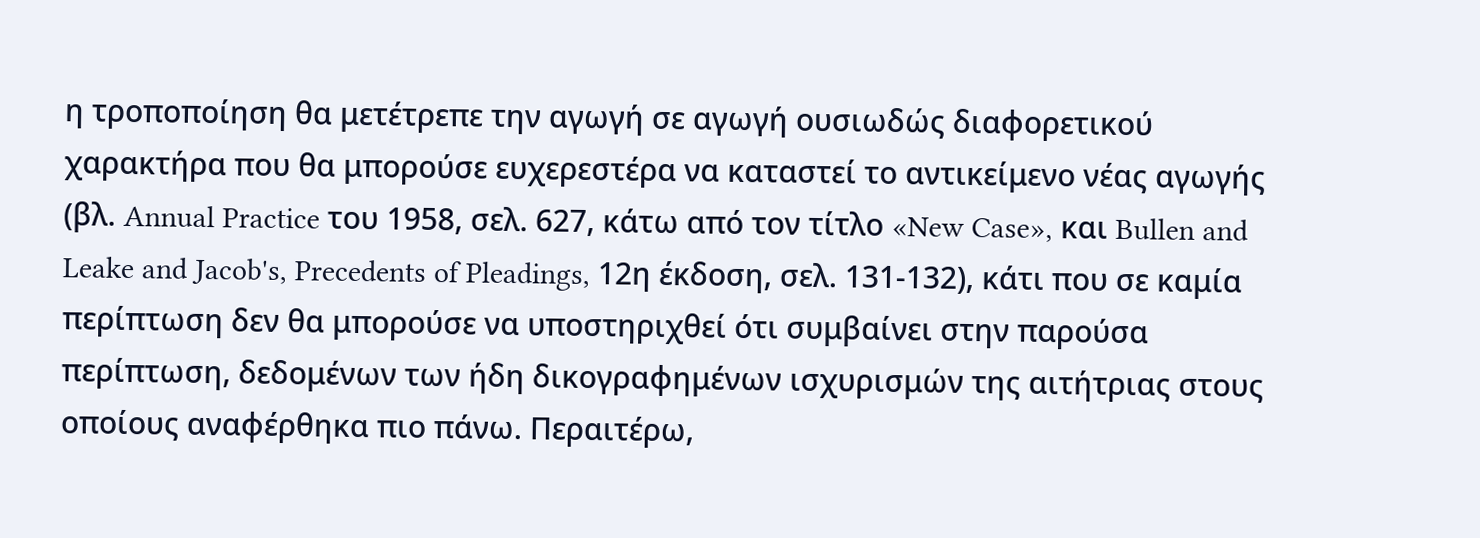η τροποποίηση θα μετέτρεπε την αγωγή σε αγωγή ουσιωδώς διαφορετικού χαρακτήρα που θα μπορούσε ευχερεστέρα να καταστεί το αντικείμενο νέας αγωγής (βλ. Annual Practice του 1958, σελ. 627, κάτω από τον τίτλο «New Case», και Bullen and Leake and Jacob's, Precedents of Pleadings, 12η έκδοση, σελ. 131-132), κάτι που σε καμία περίπτωση δεν θα μπορούσε να υποστηριχθεί ότι συμβαίνει στην παρούσα περίπτωση, δεδομένων των ήδη δικογραφημένων ισχυρισμών της αιτήτριας στους οποίους αναφέρθηκα πιο πάνω. Περαιτέρω,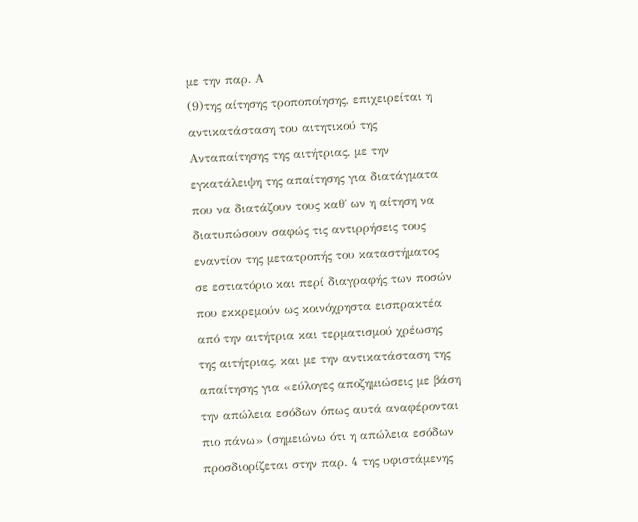με την παρ. Α
(9)της αίτησης τροποποίησης, επιχειρείται η αντικατάσταση του αιτητικού της Ανταπαίτησης της αιτήτριας, με την εγκατάλειψη της απαίτησης για διατάγματα που να διατάζουν τους καθ΄ ων η αίτηση να διατυπώσουν σαφώς τις αντιρρήσεις τους εναντίον της μετατροπής του καταστήματος σε εστιατόριο και περί διαγραφής των ποσών που εκκρεμούν ως κοινόχρηστα εισπρακτέα από την αιτήτρια και τερματισμού χρέωσης της αιτήτριας, και με την αντικατάσταση της απαίτησης για «εύλογες αποζημιώσεις με βάση την απώλεια εσόδων όπως αυτά αναφέρονται πιο πάνω» (σημειώνω ότι η απώλεια εσόδων προσδιορίζεται στην παρ. 4 της υφιστάμενης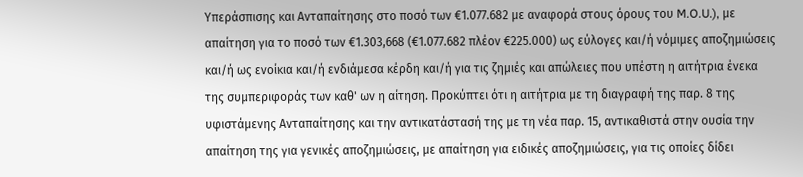Υπεράσπισης και Ανταπαίτησης στο ποσό των €1.077.682 με αναφορά στους όρους του M.O.U.), με απαίτηση για το ποσό των €1.303,668 (€1.077.682 πλέον €225.000) ως εύλογες και/ή νόμιμες αποζημιώσεις και/ή ως ενοίκια και/ή ενδιάμεσα κέρδη και/ή για τις ζημιές και απώλειες που υπέστη η αιτήτρια ένεκα της συμπεριφοράς των καθ' ων η αίτηση. Προκύπτει ότι η αιτήτρια με τη διαγραφή της παρ. 8 της υφιστάμενης Ανταπαίτησης και την αντικατάστασή της με τη νέα παρ. 15, αντικαθιστά στην ουσία την απαίτηση της για γενικές αποζημιώσεις, με απαίτηση για ειδικές αποζημιώσεις, για τις οποίες δίδει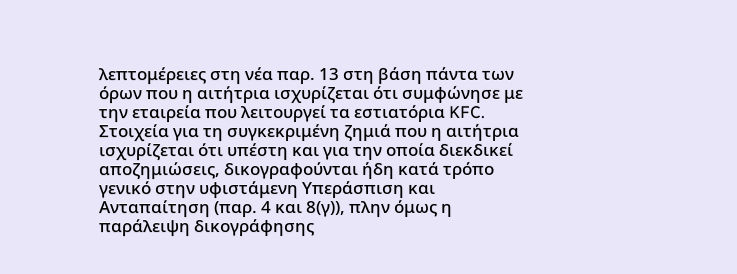λεπτομέρειες στη νέα παρ. 13 στη βάση πάντα των όρων που η αιτήτρια ισχυρίζεται ότι συμφώνησε με την εταιρεία που λειτουργεί τα εστιατόρια KFC. Στοιχεία για τη συγκεκριμένη ζημιά που η αιτήτρια ισχυρίζεται ότι υπέστη και για την οποία διεκδικεί αποζημιώσεις, δικογραφούνται ήδη κατά τρόπο γενικό στην υφιστάμενη Υπεράσπιση και Ανταπαίτηση (παρ. 4 και 8(γ)), πλην όμως η παράλειψη δικογράφησης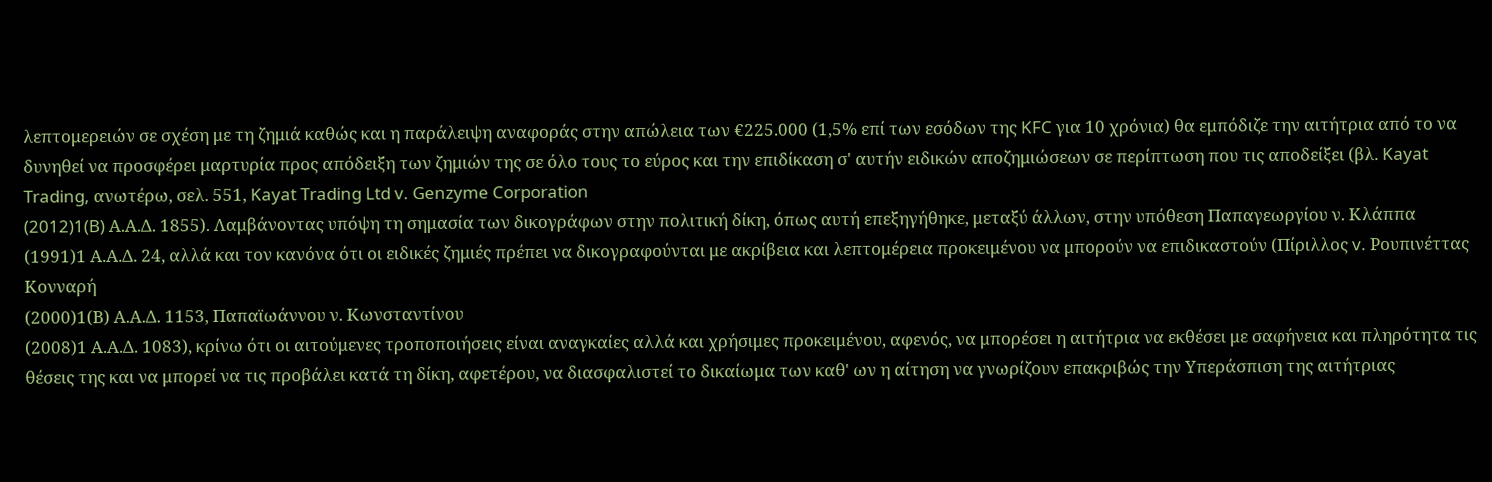λεπτομερειών σε σχέση με τη ζημιά καθώς και η παράλειψη αναφοράς στην απώλεια των €225.000 (1,5% επί των εσόδων της KFC για 10 χρόνια) θα εμπόδιζε την αιτήτρια από το να δυνηθεί να προσφέρει μαρτυρία προς απόδειξη των ζημιών της σε όλο τους το εύρος και την επιδίκαση σ' αυτήν ειδικών αποζημιώσεων σε περίπτωση που τις αποδείξει (βλ. Kayat Trading, ανωτέρω, σελ. 551, Kayat Trading Ltd v. Genzyme Corporation
(2012)1(B) Α.Α.Δ. 1855). Λαμβάνοντας υπόψη τη σημασία των δικογράφων στην πολιτική δίκη, όπως αυτή επεξηγήθηκε, μεταξύ άλλων, στην υπόθεση Παπαγεωργίου ν. Κλάππα
(1991)1 Α.Α.Δ. 24, αλλά και τον κανόνα ότι οι ειδικές ζημιές πρέπει να δικογραφούνται με ακρίβεια και λεπτομέρεια προκειμένου να μπορούν να επιδικαστούν (Πίριλλος v. Ρουπινέττας Κονναρή
(2000)1(Β) Α.Α.Δ. 1153, Παπαϊωάννου ν. Κωνσταντίνου
(2008)1 Α.Α.Δ. 1083), κρίνω ότι οι αιτούμενες τροποποιήσεις είναι αναγκαίες αλλά και χρήσιμες προκειμένου, αφενός, να μπορέσει η αιτήτρια να εκθέσει με σαφήνεια και πληρότητα τις θέσεις της και να μπορεί να τις προβάλει κατά τη δίκη, αφετέρου, να διασφαλιστεί το δικαίωμα των καθ' ων η αίτηση να γνωρίζουν επακριβώς την Υπεράσπιση της αιτήτριας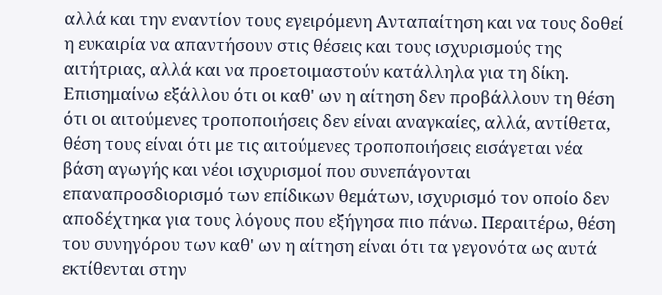αλλά και την εναντίον τους εγειρόμενη Ανταπαίτηση και να τους δοθεί η ευκαιρία να απαντήσουν στις θέσεις και τους ισχυρισμούς της αιτήτριας, αλλά και να προετοιμαστούν κατάλληλα για τη δίκη. Επισημαίνω εξάλλου ότι οι καθ' ων η αίτηση δεν προβάλλουν τη θέση ότι οι αιτούμενες τροποποιήσεις δεν είναι αναγκαίες, αλλά, αντίθετα, θέση τους είναι ότι με τις αιτούμενες τροποποιήσεις εισάγεται νέα βάση αγωγής και νέοι ισχυρισμοί που συνεπάγονται επαναπροσδιορισμό των επίδικων θεμάτων, ισχυρισμό τον οποίο δεν αποδέχτηκα για τους λόγους που εξήγησα πιο πάνω. Περαιτέρω, θέση του συνηγόρου των καθ' ων η αίτηση είναι ότι τα γεγονότα ως αυτά εκτίθενται στην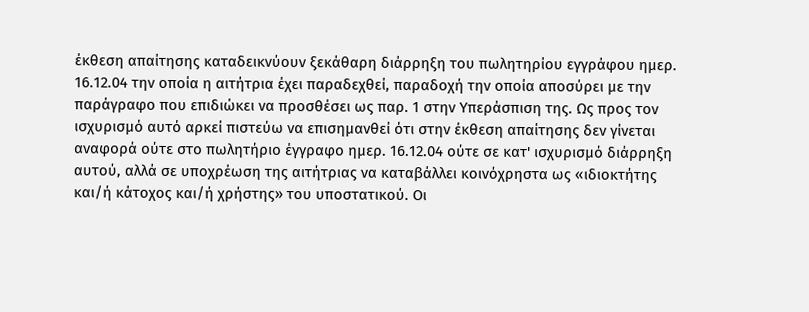έκθεση απαίτησης καταδεικνύουν ξεκάθαρη διάρρηξη του πωλητηρίου εγγράφου ημερ. 16.12.04 την οποία η αιτήτρια έχει παραδεχθεί, παραδοχή την οποία αποσύρει με την παράγραφο που επιδιώκει να προσθέσει ως παρ. 1 στην Υπεράσπιση της. Ως προς τον ισχυρισμό αυτό αρκεί πιστεύω να επισημανθεί ότι στην έκθεση απαίτησης δεν γίνεται αναφορά ούτε στο πωλητήριο έγγραφο ημερ. 16.12.04 ούτε σε κατ' ισχυρισμό διάρρηξη αυτού, αλλά σε υποχρέωση της αιτήτριας να καταβάλλει κοινόχρηστα ως «ιδιοκτήτης και/ή κάτοχος και/ή χρήστης» του υποστατικού. Οι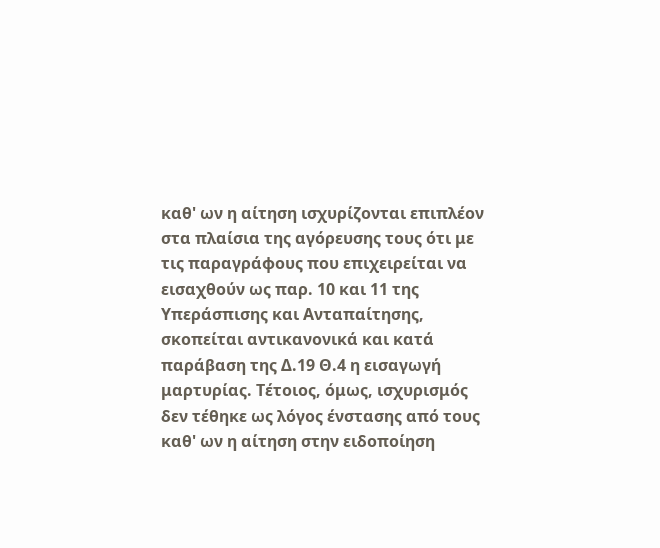καθ' ων η αίτηση ισχυρίζονται επιπλέον στα πλαίσια της αγόρευσης τους ότι με τις παραγράφους που επιχειρείται να εισαχθούν ως παρ. 10 και 11 της Υπεράσπισης και Ανταπαίτησης, σκοπείται αντικανονικά και κατά παράβαση της Δ.19 Θ.4 η εισαγωγή μαρτυρίας. Τέτοιος, όμως, ισχυρισμός δεν τέθηκε ως λόγος ένστασης από τους καθ' ων η αίτηση στην ειδοποίηση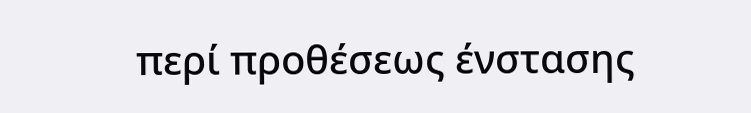περί προθέσεως ένστασης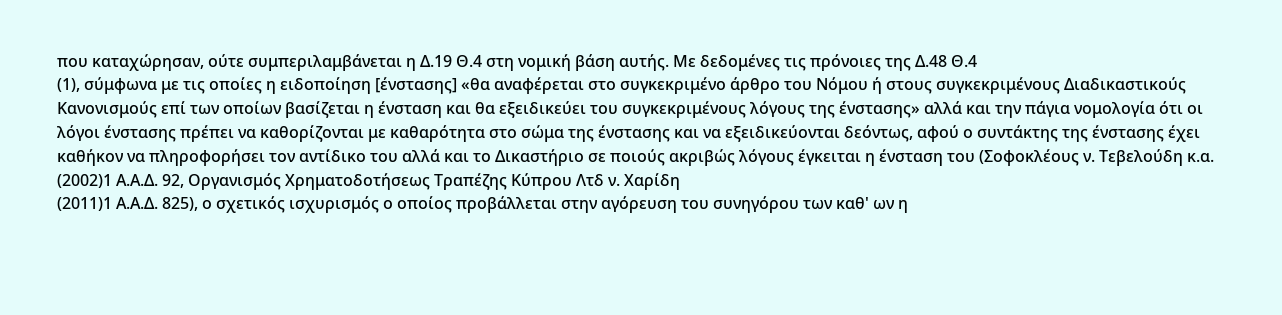που καταχώρησαν, ούτε συμπεριλαμβάνεται η Δ.19 Θ.4 στη νομική βάση αυτής. Με δεδομένες τις πρόνοιες της Δ.48 Θ.4
(1), σύμφωνα με τις οποίες η ειδοποίηση [ένστασης] «θα αναφέρεται στο συγκεκριμένο άρθρο του Νόμου ή στους συγκεκριμένους Διαδικαστικούς Κανονισμούς επί των οποίων βασίζεται η ένσταση και θα εξειδικεύει του συγκεκριμένους λόγους της ένστασης» αλλά και την πάγια νομολογία ότι οι λόγοι ένστασης πρέπει να καθορίζονται με καθαρότητα στο σώμα της ένστασης και να εξειδικεύονται δεόντως, αφού ο συντάκτης της ένστασης έχει καθήκον να πληροφορήσει τον αντίδικο του αλλά και το Δικαστήριο σε ποιούς ακριβώς λόγους έγκειται η ένσταση του (Σοφοκλέους ν. Τεβελούδη κ.α.
(2002)1 Α.Α.Δ. 92, Οργανισμός Χρηματοδοτήσεως Τραπέζης Κύπρου Λτδ ν. Χαρίδη
(2011)1 Α.Α.Δ. 825), ο σχετικός ισχυρισμός ο οποίος προβάλλεται στην αγόρευση του συνηγόρου των καθ' ων η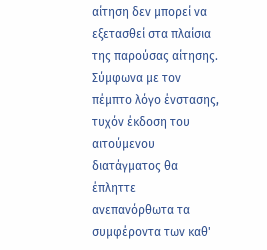αίτηση δεν μπορεί να εξετασθεί στα πλαίσια της παρούσας αίτησης. Σύμφωνα με τον πέμπτο λόγο ένστασης, τυχόν έκδοση του αιτούμενου διατάγματος θα έπληττε ανεπανόρθωτα τα συμφέροντα των καθ'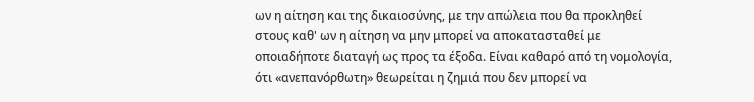ων η αίτηση και της δικαιοσύνης, με την απώλεια που θα προκληθεί στους καθ' ων η αίτηση να μην μπορεί να αποκατασταθεί με οποιαδήποτε διαταγή ως προς τα έξοδα. Είναι καθαρό από τη νομολογία, ότι «ανεπανόρθωτη» θεωρείται η ζημιά που δεν μπορεί να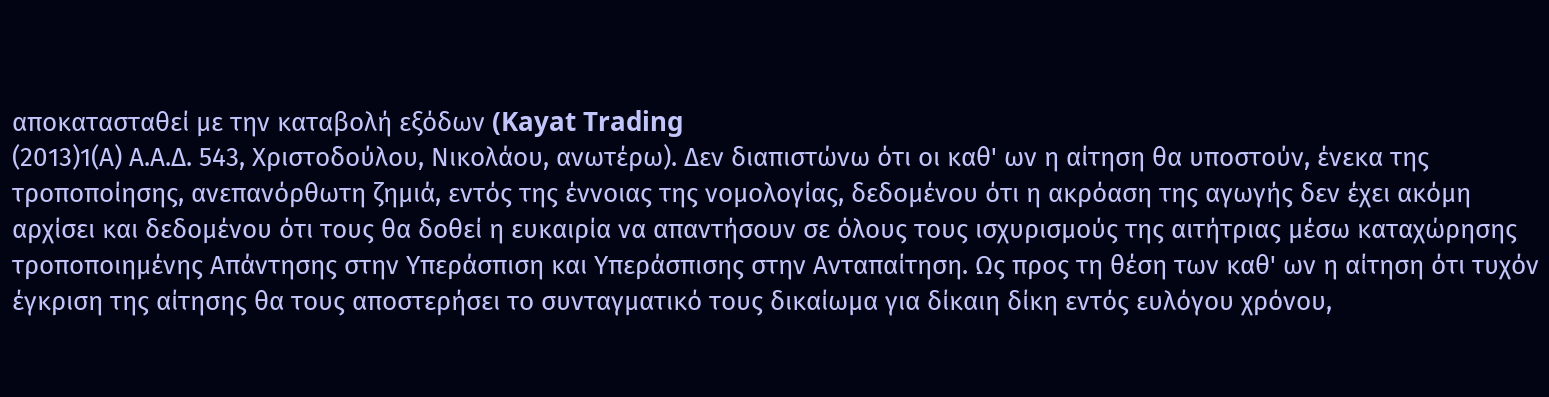αποκατασταθεί με την καταβολή εξόδων (Kayat Trading
(2013)1(Α) Α.Α.Δ. 543, Χριστοδούλου, Νικολάου, ανωτέρω). Δεν διαπιστώνω ότι οι καθ' ων η αίτηση θα υποστούν, ένεκα της τροποποίησης, ανεπανόρθωτη ζημιά, εντός της έννοιας της νομολογίας, δεδομένου ότι η ακρόαση της αγωγής δεν έχει ακόμη αρχίσει και δεδομένου ότι τους θα δοθεί η ευκαιρία να απαντήσουν σε όλους τους ισχυρισμούς της αιτήτριας μέσω καταχώρησης τροποποιημένης Απάντησης στην Υπεράσπιση και Υπεράσπισης στην Ανταπαίτηση. Ως προς τη θέση των καθ' ων η αίτηση ότι τυχόν έγκριση της αίτησης θα τους αποστερήσει το συνταγματικό τους δικαίωμα για δίκαιη δίκη εντός ευλόγου χρόνου,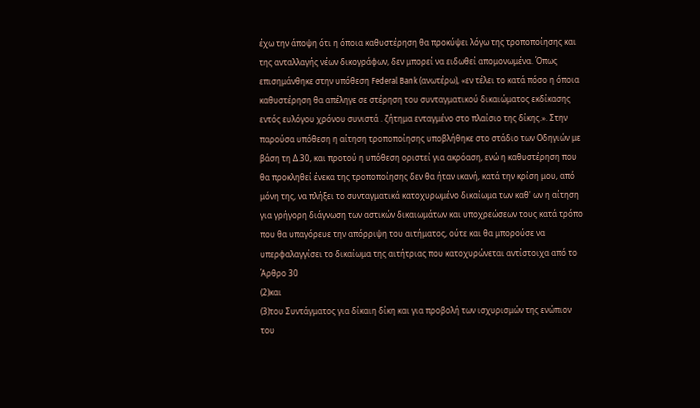έχω την άποψη ότι η όποια καθυστέρηση θα προκύψει λόγω της τροποποίησης και της ανταλλαγής νέων δικογράφων, δεν μπορεί να ειδωθεί απομονωμένα. Όπως επισημάνθηκε στην υπόθεση Federal Bank (ανωτέρω), «εν τέλει το κατά πόσο η όποια καθυστέρηση θα απέληγε σε στέρηση του συνταγματικού δικαιώματος εκδίκασης εντός ευλόγου χρόνου συνιστά . ζήτημα ενταγμένο στο πλαίσιο της δίκης.». Στην παρούσα υπόθεση η αίτηση τροποποίησης υποβλήθηκε στο στάδιο των Οδηγιών με βάση τη Δ.30, και προτού η υπόθεση οριστεί για ακρόαση, ενώ η καθυστέρηση που θα προκληθεί ένεκα της τροποποίησης δεν θα ήταν ικανή, κατά την κρίση μου, από μόνη της, να πλήξει το συνταγματικά κατοχυρωμένο δικαίωμα των καθ' ων η αίτηση για γρήγορη διάγνωση των αστικών δικαιωμάτων και υποχρεώσεων τους κατά τρόπο που θα υπαγόρευε την απόρριψη του αιτήματος, ούτε και θα μπορούσε να υπερφαλαγγίσει το δικαίωμα της αιτήτριας που κατοχυρώνεται αντίστοιχα από το Άρθρο 30
(2)και
(3)του Συντάγματος για δίκαιη δίκη και για προβολή των ισχυρισμών της ενώπιον του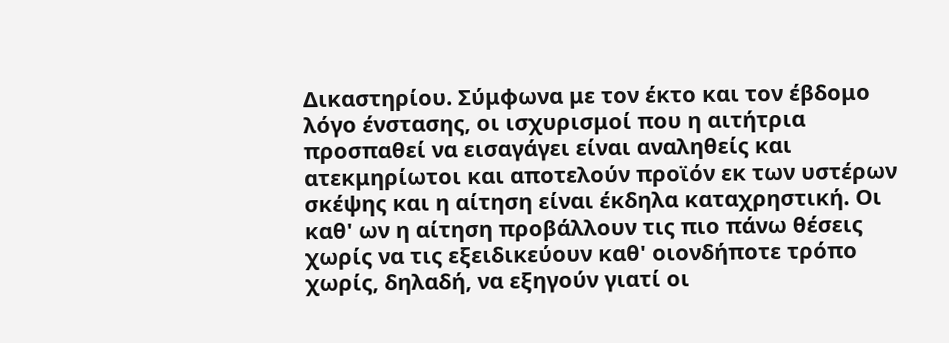Δικαστηρίου. Σύμφωνα με τον έκτο και τον έβδομο λόγο ένστασης, οι ισχυρισμοί που η αιτήτρια προσπαθεί να εισαγάγει είναι αναληθείς και ατεκμηρίωτοι και αποτελούν προϊόν εκ των υστέρων σκέψης και η αίτηση είναι έκδηλα καταχρηστική. Οι καθ' ων η αίτηση προβάλλουν τις πιο πάνω θέσεις χωρίς να τις εξειδικεύουν καθ' οιονδήποτε τρόπο χωρίς, δηλαδή, να εξηγούν γιατί οι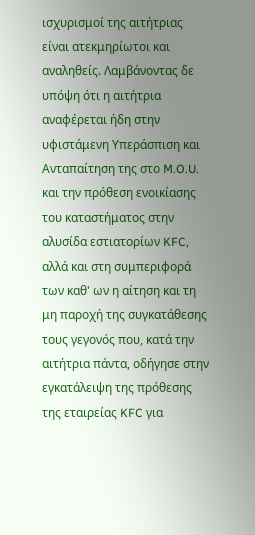ισχυρισμοί της αιτήτριας είναι ατεκμηρίωτοι και αναληθείς. Λαμβάνοντας δε υπόψη ότι η αιτήτρια αναφέρεται ήδη στην υφιστάμενη Υπεράσπιση και Ανταπαίτηση της στο M.O.U. και την πρόθεση ενοικίασης του καταστήματος στην αλυσίδα εστιατορίων KFC, αλλά και στη συμπεριφορά των καθ' ων η αίτηση και τη μη παροχή της συγκατάθεσης τους γεγονός που, κατά την αιτήτρια πάντα, οδήγησε στην εγκατάλειψη της πρόθεσης της εταιρείας KFC για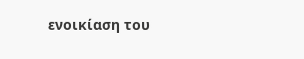ενοικίαση του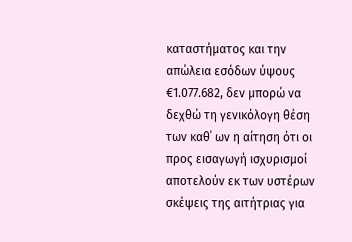καταστήματος και την απώλεια εσόδων ύψους €1.077.682, δεν μπορώ να δεχθώ τη γενικόλογη θέση των καθ΄ ων η αίτηση ότι οι προς εισαγωγή ισχυρισμοί αποτελούν εκ των υστέρων σκέψεις της αιτήτριας για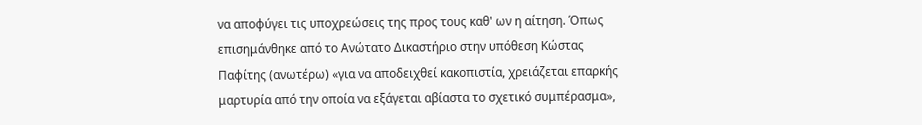να αποφύγει τις υποχρεώσεις της προς τους καθ' ων η αίτηση. Όπως επισημάνθηκε από το Ανώτατο Δικαστήριο στην υπόθεση Κώστας Παφίτης (ανωτέρω) «για να αποδειχθεί κακοπιστία, χρειάζεται επαρκής μαρτυρία από την οποία να εξάγεται αβίαστα το σχετικό συμπέρασμα»,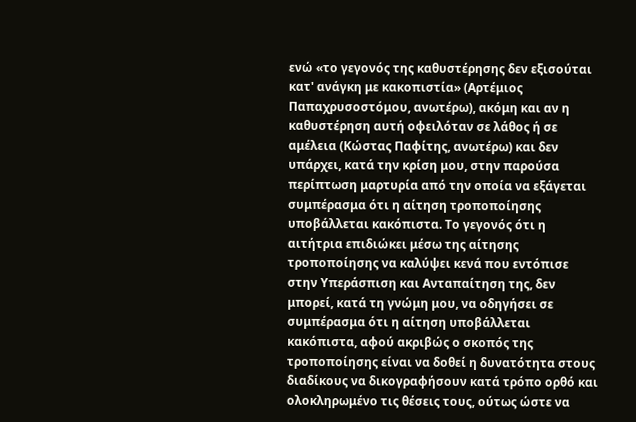ενώ «το γεγονός της καθυστέρησης δεν εξισούται κατ' ανάγκη με κακοπιστία» (Αρτέμιος Παπαχρυσοστόμου, ανωτέρω), ακόμη και αν η καθυστέρηση αυτή οφειλόταν σε λάθος ή σε αμέλεια (Κώστας Παφίτης, ανωτέρω) και δεν υπάρχει, κατά την κρίση μου, στην παρούσα περίπτωση μαρτυρία από την οποία να εξάγεται συμπέρασμα ότι η αίτηση τροποποίησης υποβάλλεται κακόπιστα. Το γεγονός ότι η αιτήτρια επιδιώκει μέσω της αίτησης τροποποίησης να καλύψει κενά που εντόπισε στην Υπεράσπιση και Ανταπαίτηση της, δεν μπορεί, κατά τη γνώμη μου, να οδηγήσει σε συμπέρασμα ότι η αίτηση υποβάλλεται κακόπιστα, αφού ακριβώς ο σκοπός της τροποποίησης είναι να δοθεί η δυνατότητα στους διαδίκους να δικογραφήσουν κατά τρόπο ορθό και ολοκληρωμένο τις θέσεις τους, ούτως ώστε να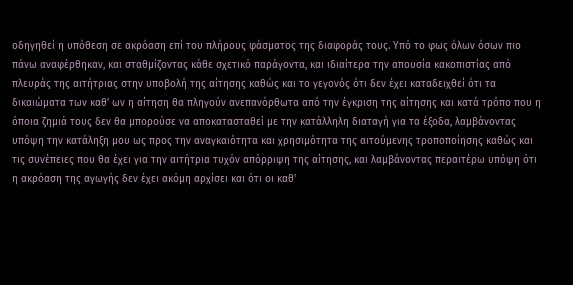οδηγηθεί η υπόθεση σε ακρόαση επί του πλήρους φάσματος της διαφοράς τους. Υπό το φως όλων όσων πιο πάνω αναφέρθηκαν, και σταθμίζοντας κάθε σχετικό παράγοντα, και ιδιαίτερα την απουσία κακοπιστίας από πλευράς της αιτήτριας στην υποβολή της αίτησης καθώς και το γεγονός ότι δεν έχει καταδειχθεί ότι τα δικαιώματα των καθ' ων η αίτηση θα πληγούν ανεπανόρθωτα από την έγκριση της αίτησης και κατά τρόπο που η όποια ζημιά τους δεν θα μπορούσε να αποκατασταθεί με την κατάλληλη διαταγή για τα έξοδα, λαμβάνοντας υπόψη την κατάληξη μου ως προς την αναγκαιότητα και χρησιμότητα της αιτούμενης τροποποίησης καθώς και τις συνέπειες που θα έχει για την αιτήτρια τυχόν απόρριψη της αίτησης, και λαμβάνοντας περαιτέρω υπόψη ότι η ακρόαση της αγωγής δεν έχει ακόμη αρχίσει και ότι οι καθ'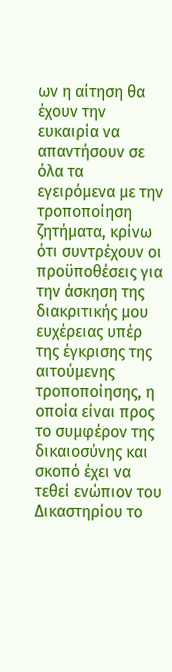ων η αίτηση θα έχουν την ευκαιρία να απαντήσουν σε όλα τα εγειρόμενα με την τροποποίηση ζητήματα, κρίνω ότι συντρέχουν οι προϋποθέσεις για την άσκηση της διακριτικής μου ευχέρειας υπέρ της έγκρισης της αιτούμενης τροποποίησης, η οποία είναι προς το συμφέρον της δικαιοσύνης και σκοπό έχει να τεθεί ενώπιον του Δικαστηρίου το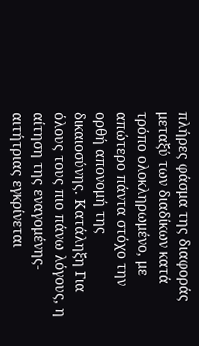πλήρες φάσμα της διαφοράς μεταξύ των διαδίκων κατά τρόπο ολοκληρωμένο, με απώτερο πάντα στόχο την ορθή απονομή της δικαιοσύνης. Κατάληξη Για όλους τους πιο πάνω λόγους, η αίτηση της εναγομένης-αιτήτριας εγκρίνεται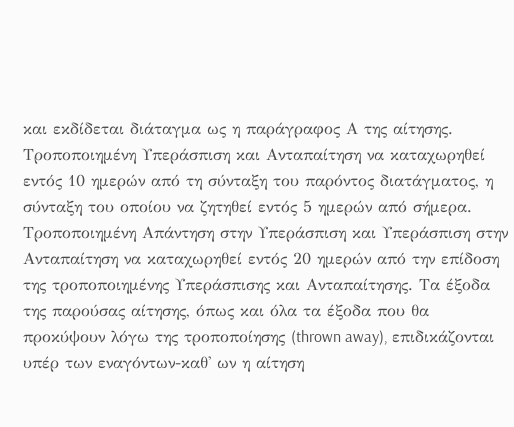και εκδίδεται διάταγμα ως η παράγραφος Α της αίτησης. Τροποποιημένη Υπεράσπιση και Ανταπαίτηση να καταχωρηθεί εντός 10 ημερών από τη σύνταξη του παρόντος διατάγματος, η σύνταξη του οποίου να ζητηθεί εντός 5 ημερών από σήμερα. Τροποποιημένη Απάντηση στην Υπεράσπιση και Υπεράσπιση στην Ανταπαίτηση να καταχωρηθεί εντός 20 ημερών από την επίδοση της τροποποιημένης Υπεράσπισης και Ανταπαίτησης. Τα έξοδα της παρούσας αίτησης, όπως και όλα τα έξοδα που θα προκύψουν λόγω της τροποποίησης (thrown away), επιδικάζονται υπέρ των εναγόντων-καθ' ων η αίτηση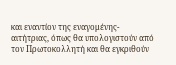και εναντίον της εναγομένης-αιτήτριας, όπως θα υπολογιστούν από τον Πρωτοκολλητή και θα εγκριθούν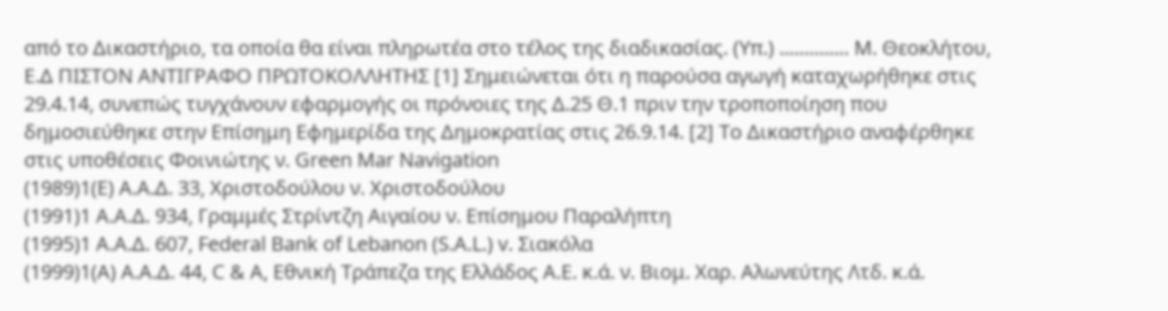από το Δικαστήριο, τα οποία θα είναι πληρωτέα στο τέλος της διαδικασίας. (Υπ.) .............. Μ. Θεοκλήτου, Ε.Δ ΠΙΣΤΟΝ ΑΝΤΙΓΡΑΦΟ ΠΡΩΤΟΚΟΛΛΗΤΗΣ [1] Σημειώνεται ότι η παρούσα αγωγή καταχωρήθηκε στις 29.4.14, συνεπώς τυγχάνουν εφαρμογής οι πρόνοιες της Δ.25 Θ.1 πριν την τροποποίηση που δημοσιεύθηκε στην Επίσημη Εφημερίδα της Δημοκρατίας στις 26.9.14. [2] Το Δικαστήριο αναφέρθηκε στις υποθέσεις Φοινιώτης ν. Green Mar Navigation
(1989)1(E) Α.Α.Δ. 33, Χριστοδούλου ν. Χριστοδούλου
(1991)1 Α.Α.Δ. 934, Γραμμές Στρίντζη Αιγαίου ν. Επίσημου Παραλήπτη
(1995)1 Α.Α.Δ. 607, Federal Bank of Lebanon (S.A.L.) v. Σιακόλα
(1999)1(Α) Α.Α.Δ. 44, C & A, Εθνική Τράπεζα της Ελλάδος Α.Ε. κ.ά. ν. Βιομ. Χαρ. Αλωνεύτης Λτδ. κ.ά.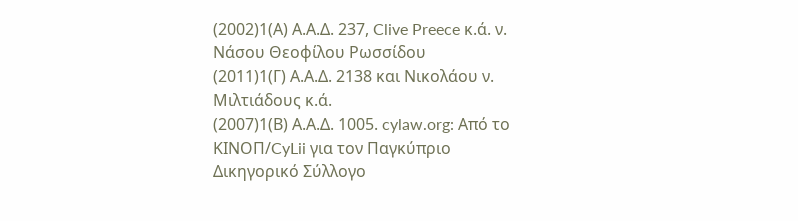(2002)1(Α) Α.Α.Δ. 237, Clive Preece κ.ά. ν. Νάσου Θεοφίλου Ρωσσίδου
(2011)1(Γ) Α.Α.Δ. 2138 και Νικολάου ν. Μιλτιάδους κ.ά.
(2007)1(Β) Α.Α.Δ. 1005. cylaw.org: Από το ΚΙΝOΠ/CyLii για τον Παγκύπριο Δικηγορικό Σύλλογο